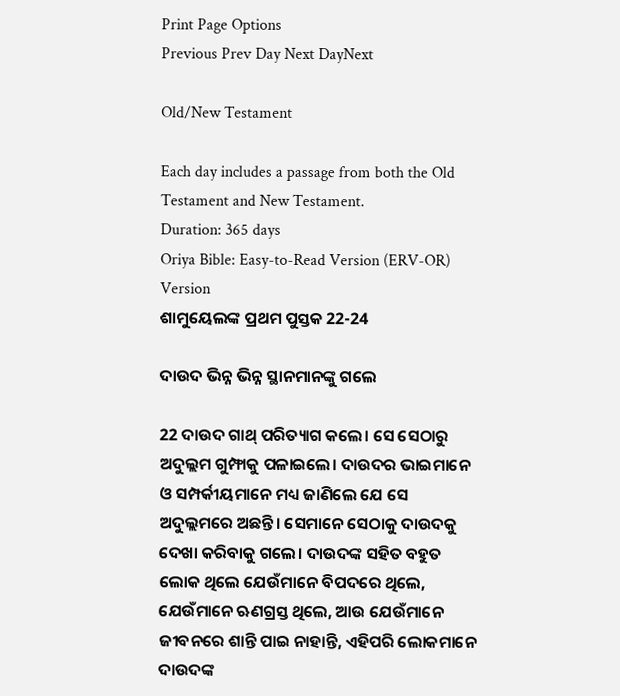Print Page Options
Previous Prev Day Next DayNext

Old/New Testament

Each day includes a passage from both the Old Testament and New Testament.
Duration: 365 days
Oriya Bible: Easy-to-Read Version (ERV-OR)
Version
ଶାମୁୟେଲଙ୍କ ପ୍ରଥମ ପୁସ୍ତକ 22-24

ଦାଉଦ ଭିନ୍ନ ଭିନ୍ନ ସ୍ଥାନମାନଙ୍କୁ ଗଲେ

22 ଦାଉଦ ଗାଥ୍ ପରିତ୍ୟାଗ କଲେ। ସେ ସେଠାରୁ ଅଦୁଲ୍ଲମ ଗୁମ୍ଫାକୁ ପଳାଇଲେ। ଦାଉଦର ଭାଇମାନେ ଓ ସମ୍ପର୍କୀୟମାନେ ମଧ୍ୟ ଜାଣିଲେ ଯେ ସେ ଅଦୁଲ୍ଲମରେ ଅଛନ୍ତି। ସେମାନେ ସେଠାକୁ ଦାଉଦକୁ ଦେଖା କରିବାକୁ ଗଲେ। ଦାଉଦଙ୍କ ସହିତ ବହୁତ ଲୋକ ଥିଲେ ଯେଉଁମାନେ ବିପଦରେ ଥିଲେ, ଯେଉଁମାନେ ଋଣଗ୍ରସ୍ତ ଥିଲେ, ଆଉ ଯେଉଁମାନେ ଜୀବନରେ ଶାନ୍ତି ପାଇ ନାହାନ୍ତି, ଏହିପରି ଲୋକମାନେ ଦାଉଦଙ୍କ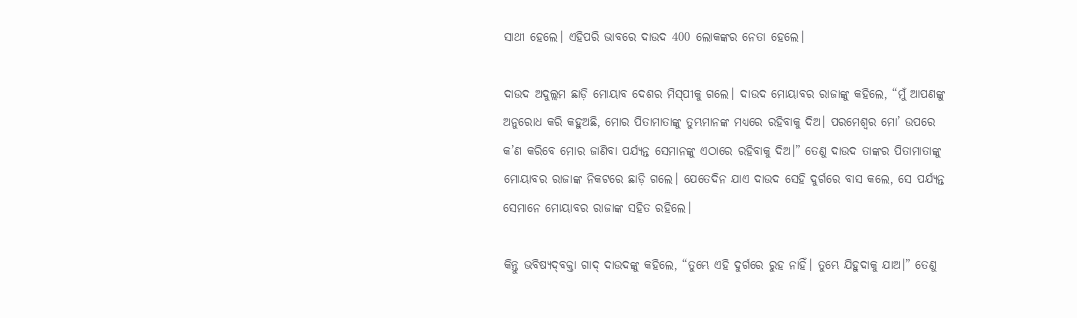ସାଥୀ ହେଲେ। ଏହିପରି ଭାବରେ ଦାଉଦ 400 ଲୋକଙ୍କର ନେତା ହେଲେ।

ଦାଉଦ ଅଦୁଲ୍ଲମ ଛାଡ଼ି ମୋୟାବ ଦେଶର ମି‌ସ୍‌ପୀକୁ ଗଲେ। ଦାଉଦ ମୋୟାବର ରାଜାଙ୍କୁ କହିଲେ, “ମୁଁ ଆପଣଙ୍କୁ ଅନୁରୋଧ କରି କହୁଅଛି, ମୋର ପିତାମାତାଙ୍କୁ ତୁମ୍ଭମାନଙ୍କ ମଧ୍ୟରେ ରହିବାକୁ ଦିଅ। ପରମେଶ୍ୱର ମୋ’ ଉପରେ କ’ଣ କରିବେ ମୋର ଜାଣିବା ପର୍ଯ୍ୟନ୍ତ ସେମାନଙ୍କୁ ଏଠାରେ ରହିବାକୁ ଦିଅ।” ତେଣୁ ଦାଉଦ ତାଙ୍କର ପିତାମାତାଙ୍କୁ ମୋୟାବର ରାଜାଙ୍କ ନିକଟରେ ଛାଡ଼ି ଗଲେ। ଯେତେଦିନ ଯାଏ ଦାଉଦ ସେହି ଦୁର୍ଗରେ ବାସ କଲେ, ସେ ପର୍ଯ୍ୟନ୍ତ ସେମାନେ ମୋୟାବର ରାଜାଙ୍କ ସହିତ ରହିଲେ।

କିନ୍ତୁ ଭବିଷ୍ୟ‌ଦ୍‌ବକ୍ତା ଗାଦ୍ ଦାଉଦଙ୍କୁ କହିଲେ, “ତୁମ୍ଭେ ଏହି ଦୁର୍ଗରେ ରୁହ ନାହିଁ। ତୁମ୍ଭେ ଯିହୁଦାକୁ ଯାଅ।” ତେଣୁ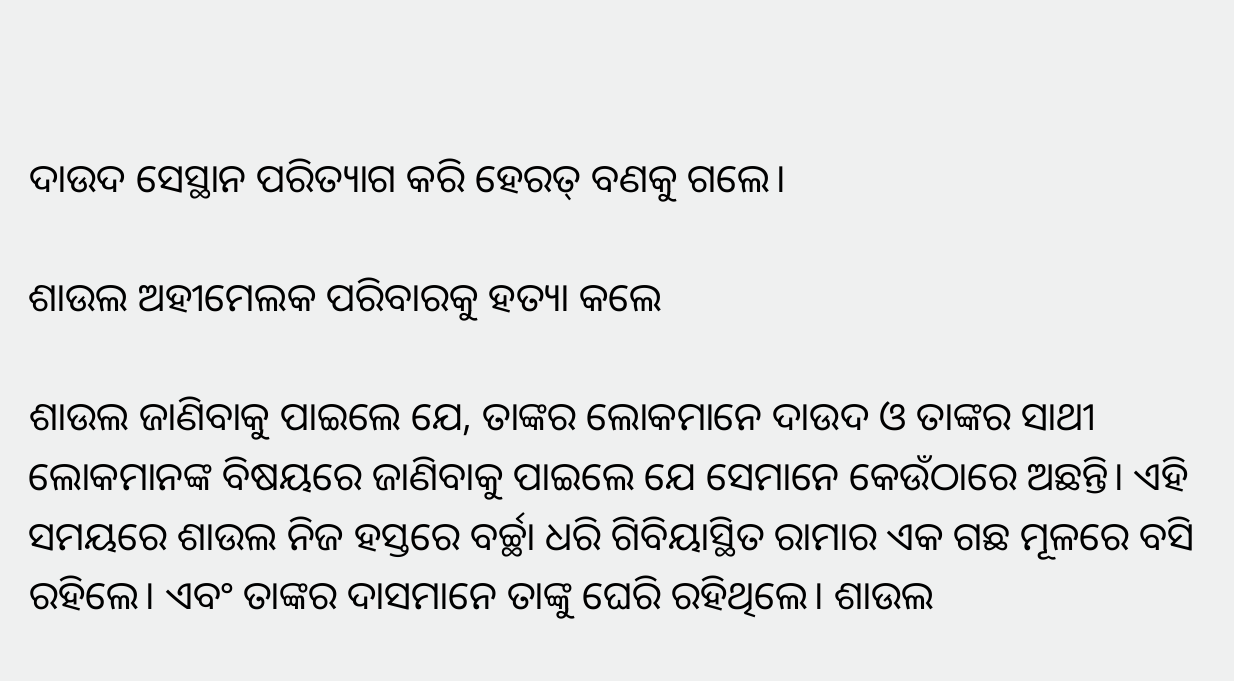ଦାଉଦ ସେସ୍ଥାନ ପରିତ୍ୟାଗ କରି ହେରତ୍ ବଣକୁ ଗଲେ।

ଶାଉଲ ଅହୀମେଲକ ପରିବାରକୁ ହତ୍ୟା କଲେ

ଶାଉଲ ଜାଣିବାକୁ ପାଇଲେ ଯେ, ତାଙ୍କର ଲୋକମାନେ ଦାଉଦ ଓ ତାଙ୍କର ସାଥୀ ଲୋକମାନଙ୍କ ବିଷୟରେ ଜାଣିବାକୁ ପାଇଲେ ଯେ ସେମାନେ କେଉଁଠାରେ ଅଛନ୍ତି। ଏହି ସମୟରେ ଶାଉଲ ନିଜ ହସ୍ତରେ ବର୍ଚ୍ଛା ଧରି ଗିବିୟାସ୍ଥିତ ରାମାର ଏକ ଗଛ ମୂଳରେ ବସି ରହିଲେ। ଏବଂ ତାଙ୍କର ଦାସମାନେ ତାଙ୍କୁ ଘେରି ରହିଥିଲେ। ଶାଉଲ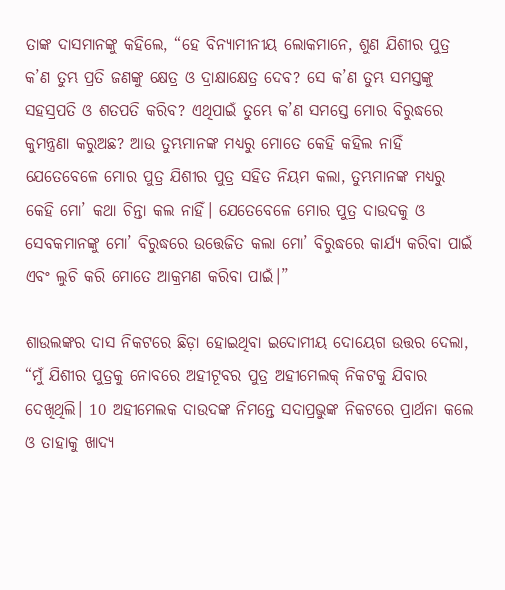ତାଙ୍କ ଦାସମାନଙ୍କୁ କହିଲେ, “ହେ ବିନ୍ୟାମୀନୀୟ ଲୋକମାନେ, ଶୁଣ ଯିଶୀର ପୁତ୍ର କ’ଣ ତୁମ୍ଭ ପ୍ରତି ଜଣଙ୍କୁ କ୍ଷେତ୍ର ଓ ଦ୍ରାକ୍ଷାକ୍ଷେତ୍ର ଦେବ? ସେ କ’ଣ ତୁମ୍ଭ ସମସ୍ତଙ୍କୁ ସହସ୍ରପତି ଓ ଶତପତି କରିବ? ଏଥିପାଇଁ ତୁମ୍ଭେ କ’ଣ ସମସ୍ତେ ମୋର ବିରୁଦ୍ଧରେ କୁମନ୍ତ୍ରଣା କରୁଅଛ? ଆଉ ତୁମ୍ଭମାନଙ୍କ ମଧ୍ୟରୁ ମୋତେ କେହି କହିଲ ନାହିଁ ଯେତେବେଳେ ମୋର ପୁତ୍ର ଯିଶୀର ପୁତ୍ର ସହିତ ନିୟମ କଲା, ତୁମ୍ଭମାନଙ୍କ ମଧ୍ୟରୁ କେହି ମୋ’ କଥା ଚିନ୍ତା କଲ ନାହିଁ। ଯେତେବେଳେ ମୋର ପୁତ୍ର ଦାଉଦକୁ ଓ ସେବକମାନଙ୍କୁ ମୋ’ ବିରୁଦ୍ଧରେ ଉତ୍ତେଜିତ କଲା ମୋ’ ବିରୁଦ୍ଧରେ କାର୍ଯ୍ୟ କରିବା ପାଇଁ ଏବଂ ଲୁଚି କରି ମୋତେ ଆକ୍ରମଣ କରିବା ପାଇଁ।”

ଶାଉଲଙ୍କର ଦାସ ନିକଟରେ ଛିଡ଼ା ହୋଇଥିବା ଇଦୋମୀୟ ଦୋୟେଗ ଉତ୍ତର ଦେଲା, “ମୁଁ ଯିଶୀର ପୁତ୍ରକୁ ନୋବରେ ଅହୀଟୂବର ପୁତ୍ର ଅହୀମେଲକ୍ ନିକଟକୁ ଯିବାର ଦେଖିଥିଲି। 10 ଅହୀମେଲକ ଦାଉଦଙ୍କ ନିମନ୍ତେ ସଦାପ୍ରଭୁଙ୍କ ନିକଟରେ ପ୍ରାର୍ଥନା କଲେ ଓ ତାହାକୁ ଖାଦ୍ୟ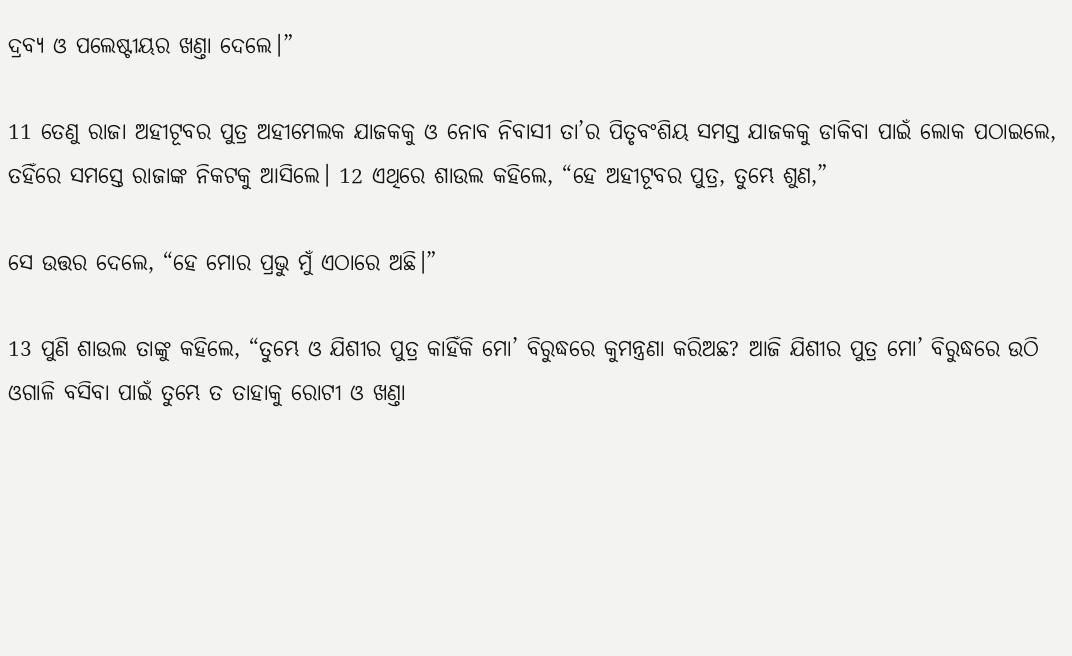ଦ୍ରବ୍ୟ ଓ ପଲେଷ୍ଟୀୟର ଖଣ୍ତା ଦେଲେ।”

11 ତେଣୁ ରାଜା ଅହୀଟୂବର ପୁତ୍ର ଅହୀମେଲକ ଯାଜକକୁ ଓ ନୋବ ନିବାସୀ ତା’ର ପିତୃବଂଶିୟ ସମସ୍ତ ଯାଜକକୁ ଡାକିବା ପାଇଁ ଲୋକ ପଠାଇଲେ, ତହିଁରେ ସମସ୍ତେ ରାଜାଙ୍କ ନିକଟକୁ ଆସିଲେ। 12 ଏଥିରେ ଶାଉଲ କହିଲେ, “ହେ ଅହୀଟୂବର ପୁତ୍ର, ତୁମ୍ଭେ ଶୁଣ,”

ସେ ଉତ୍ତର ଦେଲେ, “ହେ ମୋର ପ୍ରଭୁ ମୁଁ ଏଠାରେ ଅଛି।”

13 ପୁଣି ଶାଉଲ ତାଙ୍କୁ କହିଲେ, “ତୁମ୍ଭେ ଓ ଯିଶୀର ପୁତ୍ର କାହିଁକି ମୋ’ ବିରୁଦ୍ଧରେ କୁମନ୍ତ୍ରଣା କରିଅଛ? ଆଜି ଯିଶୀର ପୁତ୍ର ମୋ’ ବିରୁଦ୍ଧରେ ଉଠି ଓଗାଳି ବସିବା ପାଇଁ ତୁମ୍ଭେ ତ ତାହାକୁ ରୋଟୀ ଓ ଖଣ୍ତା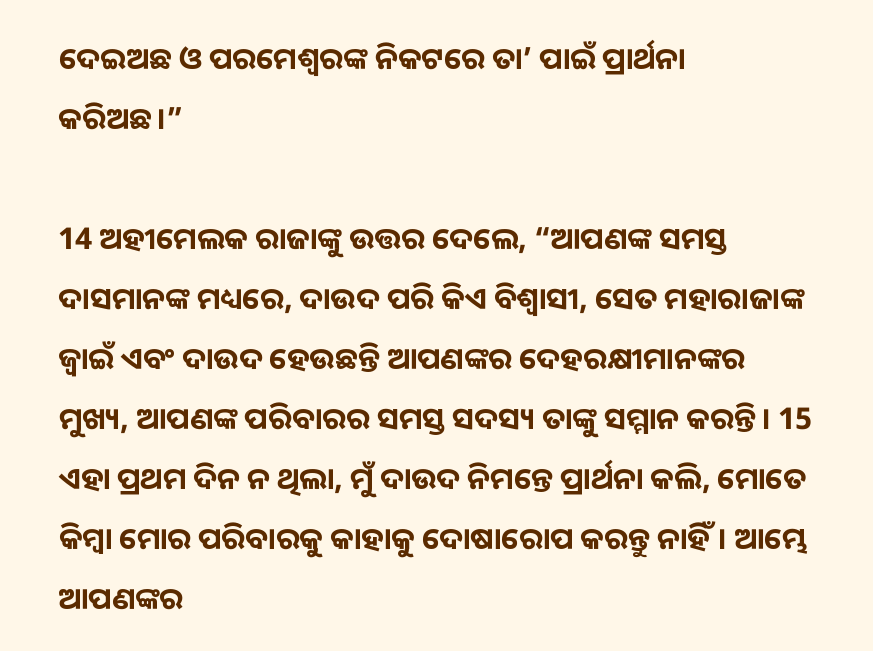ଦେଇଅଛ ଓ ପରମେଶ୍ୱରଙ୍କ ନିକଟରେ ତା’ ପାଇଁ ପ୍ରାର୍ଥନା କରିଅଛ।”

14 ଅହୀମେଲକ ରାଜାଙ୍କୁ ଉତ୍ତର ଦେଲେ, “ଆପଣଙ୍କ ସମସ୍ତ ଦାସମାନଙ୍କ ମଧ୍ୟରେ, ଦାଉଦ ପରି କିଏ ବିଶ୍ୱାସୀ, ସେତ ମହାରାଜାଙ୍କ ଜ୍ୱାଇଁ ଏବଂ ଦାଉଦ ହେଉଛନ୍ତି ଆପଣଙ୍କର ଦେହରକ୍ଷୀମାନଙ୍କର ମୁଖ୍ୟ, ଆପଣଙ୍କ ପରିବାରର ସମସ୍ତ ସଦସ୍ୟ ତାଙ୍କୁ ସମ୍ମାନ କରନ୍ତି। 15 ଏହା ପ୍ରଥମ ଦିନ ନ ଥିଲା, ମୁଁ ଦାଉଦ ନିମନ୍ତେ ପ୍ରାର୍ଥନା କଲି, ମୋତେ କିମ୍ବା ମୋର ପରିବାରକୁ କାହାକୁ ଦୋଷାରୋପ କରନ୍ତୁ ନାହିଁ। ଆମ୍ଭେ ଆପଣଙ୍କର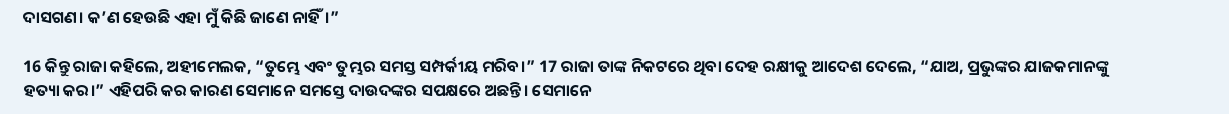ଦାସଗଣ। କ’ଣ ହେଉଛି ଏହା ମୁଁ କିଛି ଜାଣେ ନାହିଁ।”

16 କିନ୍ତୁ ରାଜା କହିଲେ, ଅହୀମେଲକ, “ତୁମ୍ଭେ ଏବଂ ତୁମ୍ଭର ସମସ୍ତ ସମ୍ପର୍କୀୟ ମରିବ।” 17 ରାଜା ତାଙ୍କ ନିକଟରେ ଥିବା ଦେହ ରକ୍ଷୀକୁ ଆଦେଶ ଦେଲେ, “ଯାଅ, ପ୍ରଭୁଙ୍କର ଯାଜକମାନଙ୍କୁ ହତ୍ୟା କର।” ଏହିପରି କର କାରଣ ସେମାନେ ସମସ୍ତେ ଦାଉଦଙ୍କର ସପକ୍ଷରେ ଅଛନ୍ତି। ସେମାନେ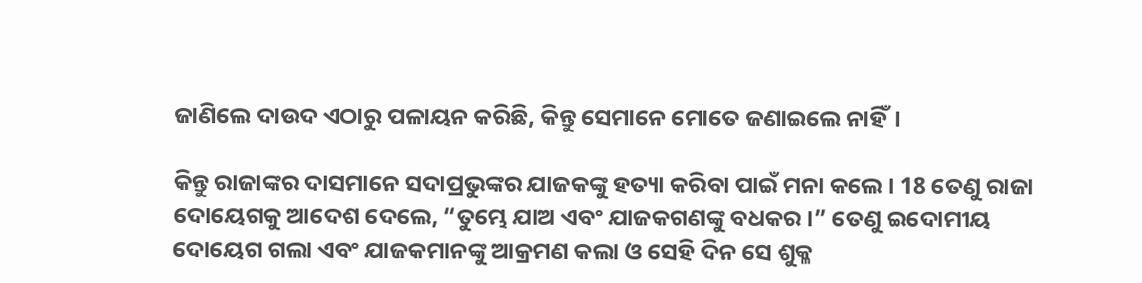ଜାଣିଲେ ଦାଉଦ ଏଠାରୁ ପଳାୟନ କରିଛି, କିନ୍ତୁ ସେମାନେ ମୋତେ ଜଣାଇଲେ ନାହିଁ।

କିନ୍ତୁ ରାଜାଙ୍କର ଦାସମାନେ ସଦାପ୍ରଭୁଙ୍କର ଯାଜକଙ୍କୁ ହତ୍ୟା କରିବା ପାଇଁ ମନା କଲେ। 18 ତେଣୁ ରାଜା ଦୋୟେଗକୁ ଆଦେଶ ଦେଲେ, “ତୁମ୍ଭେ ଯାଅ ଏବଂ ଯାଜକଗଣଙ୍କୁ ବଧକର।” ତେଣୁ ଇଦୋମୀୟ ଦୋୟେଗ ଗଲା ଏବଂ ଯାଜକମାନଙ୍କୁ ଆକ୍ରମଣ କଲା ଓ ସେହି ଦିନ ସେ ଶୁକ୍ଳ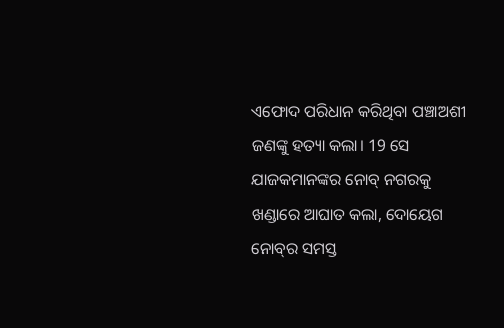ଏଫୋଦ ପରିଧାନ କରିଥିବା ପଞ୍ଚାଅଶୀ ଜଣଙ୍କୁ ହତ୍ୟା କଲା। 19 ସେ ଯାଜକମାନଙ୍କର ନୋବ୍ ନଗରକୁ ଖଣ୍ଡାରେ ଆଘାତ କଲା, ଦୋୟେଗ ନୋ‌‌ବ୍‌‌ର ସମସ୍ତ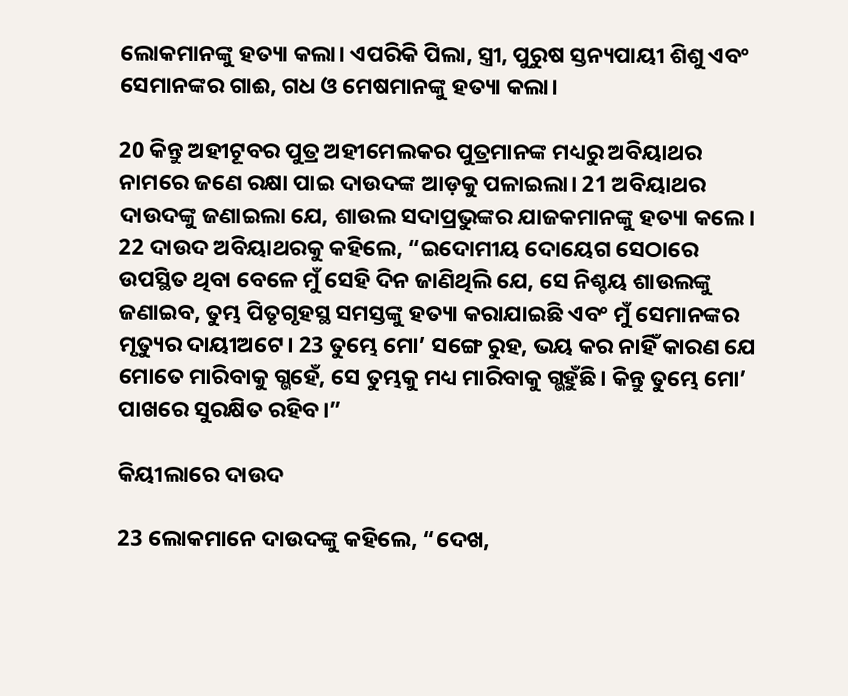ଲୋକମାନଙ୍କୁ ହତ୍ୟା କଲା। ଏପରିକି ପିଲା, ସ୍ତ୍ରୀ, ପୁରୁଷ ସ୍ତନ୍ୟପାୟୀ ଶିଶୁ ଏବଂ ସେମାନଙ୍କର ଗାଈ, ଗଧ ଓ ମେଷମାନଙ୍କୁ ହତ୍ୟା କଲା।

20 କିନ୍ତୁ ଅହୀଟୂବର ପୁତ୍ର ଅହୀମେଲକର ପୁତ୍ରମାନଙ୍କ ମଧ୍ୟରୁ ଅବିୟାଥର ନାମରେ ଜଣେ ରକ୍ଷା ପାଇ ଦାଉଦଙ୍କ ଆଡ଼କୁ ପଳାଇଲା। 21 ଅବିୟାଥର ଦାଉଦଙ୍କୁ ଜଣାଇଲା ଯେ, ଶାଉଲ ସଦାପ୍ରଭୁଙ୍କର ଯାଜକମାନଙ୍କୁ ହତ୍ୟା କଲେ। 22 ଦାଉଦ ଅବିୟାଥରକୁ କହିଲେ, “ଇଦୋମୀୟ ଦୋୟେଗ ସେଠାରେ ଉପସ୍ଥିତ ଥିବା ବେଳେ ମୁଁ ସେହି ଦିନ ଜାଣିଥିଲି ଯେ, ସେ ନିଶ୍ଚୟ ଶାଉଲଙ୍କୁ ଜଣାଇବ, ତୁମ୍ଭ ପିତୃଗୃହସ୍ଥ ସମସ୍ତଙ୍କୁ ହତ୍ୟା କରାଯାଇଛି ଏବଂ ମୁଁ ସେମାନଙ୍କର ମୃତ୍ୟୁର ଦାୟୀଅଟେ। 23 ତୁମ୍ଭେ ମୋ’ ସଙ୍ଗେ ରୁହ, ଭୟ କର ନାହିଁ କାରଣ ଯେ ମୋତେ ମାରିବାକୁ ଗ୍ଭହେଁ, ସେ ତୁମ୍ଭକୁ ମଧ୍ୟ ମାରିବାକୁ ଗ୍ଭହୁଁଛି। କିନ୍ତୁ ତୁମ୍ଭେ ମୋ’ ପାଖରେ ସୁରକ୍ଷିତ ରହିବ।”

କିୟୀଲାରେ ଦାଉଦ

23 ଲୋକମାନେ ଦାଉଦଙ୍କୁ କହିଲେ, “ଦେଖ,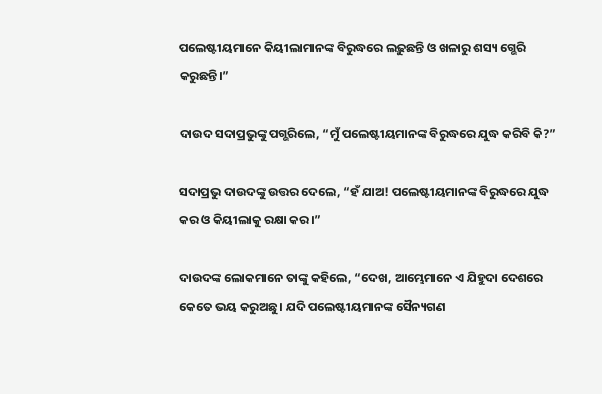ପଲେଷ୍ଟୀୟମାନେ କିୟୀଲାମାନଙ୍କ ବିରୁଦ୍ଧରେ ଲଢ଼ୁଛନ୍ତି ଓ ଖଳାରୁ ଶସ୍ୟ ଗ୍ଭେରି କରୁଛନ୍ତି।”

ଦାଉଦ ସଦାପ୍ରଭୁଙ୍କୁ ପଗ୍ଭରିଲେ, “ମୁଁ ପଲେଷ୍ଟୀୟମାନଙ୍କ ବିରୁଦ୍ଧରେ ଯୁଦ୍ଧ କରିବି କି?”

ସଦାପ୍ରଭୁ ଦାଉଦଙ୍କୁ ଉତ୍ତର ଦେଲେ, “ହଁ ଯାଅ! ପଲେଷ୍ଟୀୟମାନଙ୍କ ବିରୁଦ୍ଧରେ ଯୁଦ୍ଧ କର ଓ କିୟୀଲାକୁ ରକ୍ଷା କର।”

ଦାଉଦଙ୍କ ଲୋକମାନେ ତାଙ୍କୁ କହିଲେ, “ଦେଖ, ଆମ୍ଭେମାନେ ଏ ଯିହୁଦା ଦେଶରେ କେତେ ଭୟ କରୁଅଛୁ। ଯଦି ପଲେଷ୍ଟୀୟମାନଙ୍କ ସୈନ୍ୟଗଣ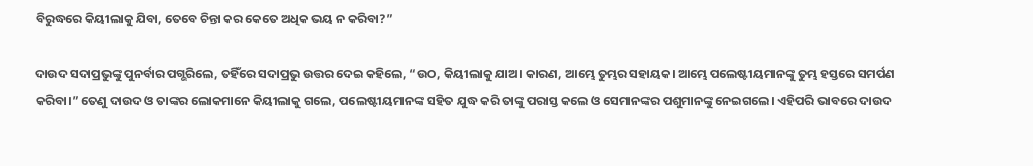ବିରୁଦ୍ଧରେ କିୟୀଲାକୁ ଯିବା, ତେବେ ଚିନ୍ତା କର କେତେ ଅଧିକ ଭୟ ନ କରିବା?”

ଦାଉଦ ସଦାପ୍ରଭୁଙ୍କୁ ପୁନର୍ବାର ପଗ୍ଭରିଲେ, ତହିଁରେ ସଦାପ୍ରଭୁ ଉତ୍ତର ଦେଇ କହିଲେ, “ଉଠ, କିୟୀଲାକୁ ଯାଅ। କାରଣ, ଆମ୍ଭେ ତୁମ୍ଭର ସହାୟକ। ଆମ୍ଭେ ପଲେଷ୍ଟୀୟମାନଙ୍କୁ ତୁମ୍ଭ ହସ୍ତରେ ସମର୍ପଣ କରିବା।” ତେଣୁ ଦାଉଦ ଓ ତାଙ୍କର ଲୋକମାନେ କିୟୀଲାକୁ ଗଲେ, ପଲେଷ୍ଟୀୟମାନଙ୍କ ସହିତ ଯୁଦ୍ଧ କରି ତାଙ୍କୁ ପରାସ୍ତ କଲେ ଓ ସେମାନଙ୍କର ପଶୁମାନଙ୍କୁ ନେଇଗଲେ। ଏହିପରି ଭାବରେ ଦାଉଦ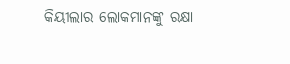କିୟୀଲାର ଲୋକମାନଙ୍କୁ ରକ୍ଷା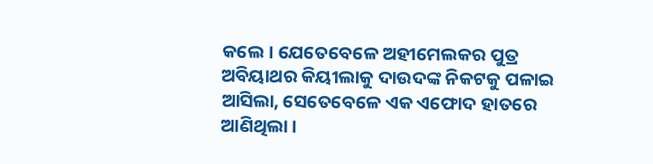କଲେ। ଯେତେବେଳେ ଅହୀମେଲକର ପୁତ୍ର ଅବିୟାଥର କିୟୀଲାକୁ ଦାଉଦଙ୍କ ନିକଟକୁ ପଳାଇ ଆସିଲା, ସେତେବେଳେ ଏକ ଏଫୋଦ ହାତରେ ଆଣିଥିଲା।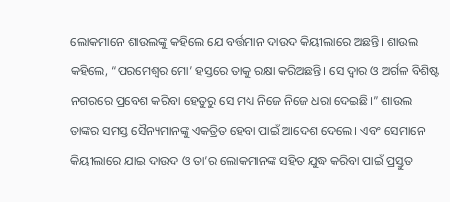ଲୋକମାନେ ଶାଉଲଙ୍କୁ କହିଲେ ଯେ ବର୍ତ୍ତମାନ ଦାଉଦ କିୟୀଲାରେ ଅଛନ୍ତି। ଶାଉଲ କହିଲେ, “ପରମେଶ୍ୱର ମୋ’ ହସ୍ତରେ ତାକୁ ରକ୍ଷା କରିଅଛନ୍ତି। ସେ ଦ୍ୱାର ଓ ଅର୍ଗଳ ବିଶିଷ୍ଟ ନଗରରେ ପ୍ରବେଶ କରିବା ହେତୁରୁ ସେ ମଧ୍ୟ ନିଜେ ନିଜେ ଧରା ଦେଇଛି।” ଶାଉଲ ତାଙ୍କର ସମସ୍ତ ସୈନ୍ୟମାନଙ୍କୁ ଏକତ୍ରିତ ହେବା ପାଇଁ ଆଦେଶ ଦେଲେ। ଏବଂ ସେମାନେ କିୟୀଲାରେ ଯାଇ ଦାଉଦ ଓ ତା’ର ଲୋକମାନଙ୍କ ସହିତ ଯୁଦ୍ଧ କରିବା ପାଇଁ ପ୍ରସ୍ତୁତ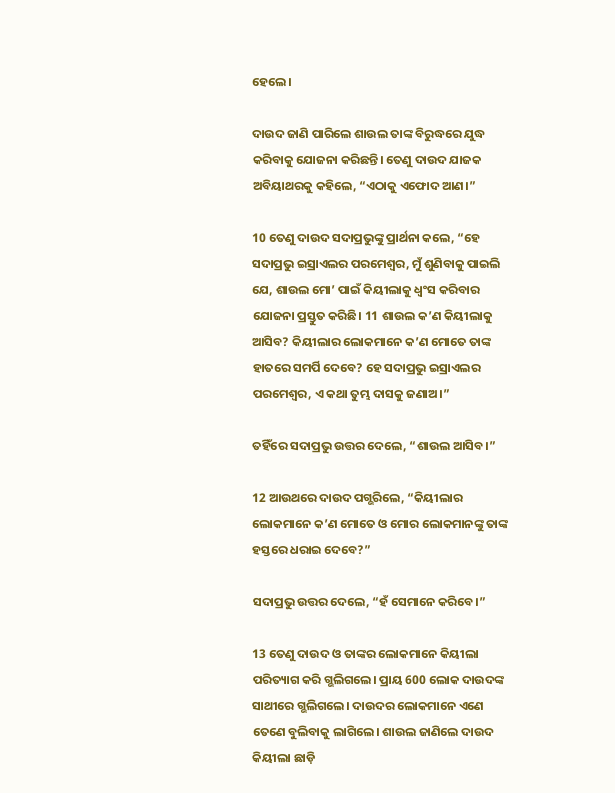ହେଲେ।

ଦାଉଦ ଜାଣି ପାରିଲେ ଶାଉଲ ତାଙ୍କ ବିରୁଦ୍ଧରେ ଯୁଦ୍ଧ କରିବାକୁ ଯୋଜନା କରିଛନ୍ତି। ତେଣୁ ଦାଉଦ ଯାଜକ ଅବିୟାଥରକୁ କହିଲେ, “ଏଠାକୁ ଏଫୋଦ ଆଣ।”

10 ତେଣୁ ଦାଉଦ ସଦାପ୍ରଭୁଙ୍କୁ ପ୍ରାର୍ଥନା କଲେ, “ହେ ସଦାପ୍ରଭୁ ଇସ୍ରାଏଲର ପରମେଶ୍ୱର, ମୁଁ ଶୁଣିବାକୁ ପାଇଲି ଯେ, ଶାଉଲ ମୋ’ ପାଇଁ କିୟୀଲାକୁ ଧ୍ୱଂସ କରିବାର ଯୋଜନା ପ୍ରସ୍ତୁତ କରିଛି। 11 ଶାଉଲ କ’ଣ କିୟୀଲାକୁ ଆସିବ? କିୟୀଲାର ଲୋକମାନେ କ’ଣ ମୋତେ ତାଙ୍କ ହାତରେ ସମର୍ପି ଦେବେ? ହେ ସଦାପ୍ରଭୁ ଇସ୍ରାଏଲର ପରମେଶ୍ୱର, ଏ କଥା ତୁମ୍ଭ ଦାସକୁ ଜଣାଅ।”

ତହିଁରେ ସଦାପ୍ରଭୁ ଉତ୍ତର ଦେଲେ, “ଶାଉଲ ଆସିବ।”

12 ଆଉଥରେ ଦାଉଦ ପଗ୍ଭରିଲେ, “କିୟୀଲାର ଲୋକମାନେ କ’ଣ ମୋତେ ଓ ମୋର ଲୋକମାନଙ୍କୁ ତାଙ୍କ ହସ୍ତରେ ଧରାଇ ଦେବେ?”

ସଦାପ୍ରଭୁ ଉତ୍ତର ଦେଲେ, “ହଁ ସେମାନେ କରିବେ।”

13 ତେଣୁ ଦାଉଦ ଓ ତାଙ୍କର ଲୋକମାନେ କିୟୀଲା ପରିତ୍ୟାଗ କରି ଗ୍ଭଲିଗଲେ। ପ୍ରାୟ 600 ଲୋକ ଦାଉଦଙ୍କ ସାଥୀରେ ଗ୍ଭଲିଗଲେ। ଦାଉଦର ଲୋକମାନେ ଏଣେ ତେଣେ ବୁଲିବାକୁ ଲାଗିଲେ। ଶାଉଲ ଜାଣିଲେ ଦାଉଦ କିୟୀଲା ଛାଡ଼ି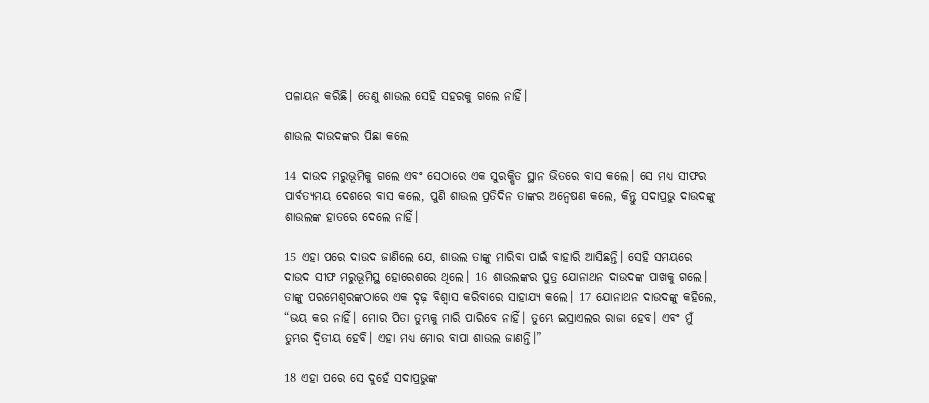ପଳାୟନ କରିଛି। ତେଣୁ ଶାଉଲ ସେହି ସହରକୁ ଗଲେ ନାହିଁ।

ଶାଉଲ ଦାଉଦଙ୍କର ପିଛା କଲେ

14 ଦାଉଦ ମରୁଭୂମିକୁ ଗଲେ ଏବଂ ସେଠାରେ ଏକ ସୁରକ୍ଷିତ ସ୍ଥାନ ଭିତରେ ବାସ କଲେ। ସେ ମଧ୍ୟ ସୀଫର ପାର୍ବତ୍ୟମୟ ଦେଶରେ ବାସ କଲେ, ପୁଣି ଶାଉଲ ପ୍ରତିଦିନ ତାଙ୍କର ଅନ୍ୱେଷଣ କଲେ, କିନ୍ତୁ ସଦାପ୍ରଭୁ ଦାଉଦଙ୍କୁ ଶାଉଲଙ୍କ ହାତରେ ଦେଲେ ନାହିଁ।

15 ଏହା ପରେ ଦାଉଦ ଜାଣିଲେ ଯେ, ଶାଉଲ ତାଙ୍କୁ ମାରିବା ପାଇଁ ବାହାରି ଆସିଛନ୍ତି। ସେହି ସମୟରେ ଦାଉଦ ସୀଫ ମରୁଭୂମିସ୍ଥ ହୋରେଶରେ ଥିଲେ। 16 ଶାଉଲଙ୍କର ପୁତ୍ର ଯୋନାଥନ ଦାଉଦଙ୍କ ପାଖକୁ ଗଲେ। ତାଙ୍କୁ ପରମେଶ୍ୱରଙ୍କଠାରେ ଏକ ଦୃଢ଼ ବିଶ୍ୱାସ କରିବାରେ ସାହାଯ୍ୟ କଲେ। 17 ଯୋନାଥନ ଦାଉଦଙ୍କୁ କହିଲେ, “ଭୟ କର ନାହିଁ। ମୋର ପିତା ତୁମ୍ଭକୁ ମାରି ପାରିବେ ନାହିଁ। ତୁମ୍ଭେ ଇସ୍ରାଏଲର ରାଜା ହେବ। ଏବଂ ମୁଁ ତୁମ୍ଭର ଦ୍ୱିତୀୟ ହେବି। ଏହା ମଧ୍ୟ ମୋର ବାପା ଶାଉଲ ଜାଣନ୍ତି।”

18 ଏହା ପରେ ସେ ଦୁହେଁ ସଦାପ୍ରଭୁଙ୍କ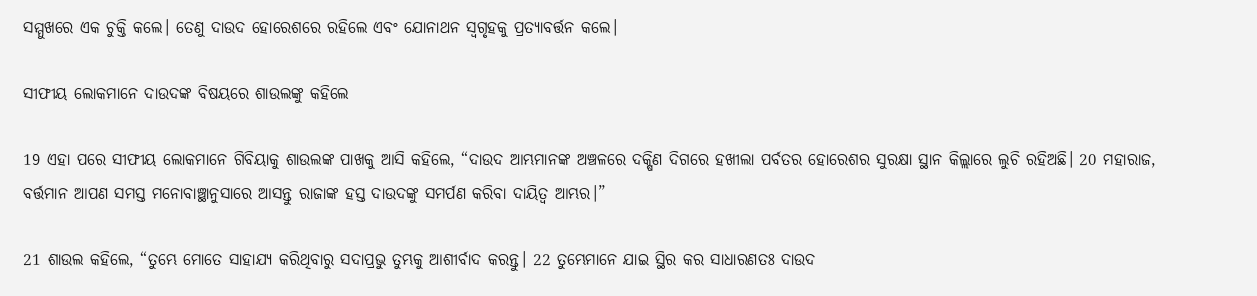ସମ୍ମୁଖରେ ଏକ ଚୁକ୍ତି କଲେ। ତେଣୁ ଦାଉଦ ହୋରେଶରେ ରହିଲେ ଏବଂ ଯୋନାଥନ ସ୍ୱଗୃହକୁ ପ୍ରତ୍ୟାବର୍ତ୍ତନ କଲେ।

ସୀଫୀୟ ଲୋକମାନେ ଦାଉଦଙ୍କ ବିଷୟରେ ଶାଉଲଙ୍କୁ କହିଲେ

19 ଏହା ପରେ ସୀଫୀୟ ଲୋକମାନେ ଗିବିୟାକୁ ଶାଉଲଙ୍କ ପାଖକୁ ଆସି କହିଲେ, “ଦାଉଦ ଆମ୍ଭମାନଙ୍କ ଅଞ୍ଚଳରେ ଦକ୍ଷିଣ ଦିଗରେ ହଖୀଲା ପର୍ବତର ହୋରେଶର ସୁରକ୍ଷା ସ୍ଥାନ କିଲ୍ଲାରେ ଲୁଚି ରହିଅଛି। 20 ମହାରାଜ, ବର୍ତ୍ତମାନ ଆପଣ ସମସ୍ତ ମନୋବାଞ୍ଛାନୁସାରେ ଆସନ୍ତୁ ରାଜାଙ୍କ ହସ୍ତ ଦାଉଦଙ୍କୁ ସମର୍ପଣ କରିବା ଦାୟିତ୍ୱ ଆମ୍ଭର।”

21 ଶାଉଲ କହିଲେ, “ତୁମ୍ଭେ ମୋତେ ସାହାଯ୍ୟ କରିଥିବାରୁ ସଦାପ୍ରଭୁ ତୁମ୍ଭକୁ ଆଶୀର୍ବାଦ କରନ୍ତୁ। 22 ତୁମ୍ଭେମାନେ ଯାଇ ସ୍ଥିର କର ସାଧାରଣତଃ ଦାଉଦ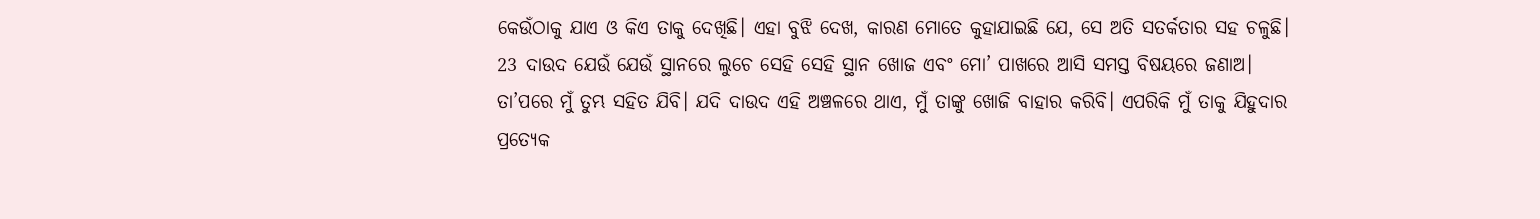କେଉଁଠାକୁ ଯାଏ ଓ କିଏ ତାକୁ ଦେଖିଛି। ଏହା ବୁଝି ଦେଖ, କାରଣ ମୋତେ କୁହାଯାଇଛି ଯେ, ସେ ଅତି ସତର୍କତାର ସହ ଚଳୁଛି। 23 ଦାଉଦ ଯେଉଁ ଯେଉଁ ସ୍ଥାନରେ ଲୁଚେ ସେହି ସେହି ସ୍ଥାନ ଖୋଜ ଏବଂ ମୋ’ ପାଖରେ ଆସି ସମସ୍ତ ବିଷୟରେ ଜଣାଅ। ତା’ପରେ ମୁଁ ତୁମ୍ଭ ସହିତ ଯିବି। ଯଦି ଦାଉଦ ଏହି ଅଞ୍ଚଳରେ ଥାଏ, ମୁଁ ତାଙ୍କୁ ଖୋଜି ବାହାର କରିବି। ଏପରିକି ମୁଁ ତାକୁ ଯିହୁଦାର ପ୍ରତ୍ୟେକ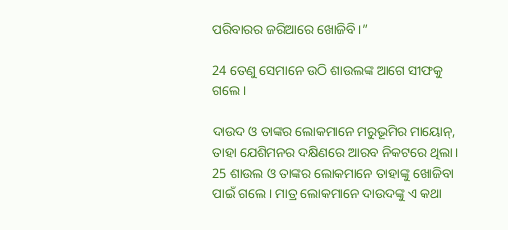ପରିବାରର ଜରିଆରେ ଖୋଜିବି।”

24 ତେଣୁ ସେମାନେ ଉଠି ଶାଉଲଙ୍କ ଆଗେ ସୀଫକୁ ଗଲେ।

ଦାଉଦ ଓ ତାଙ୍କର ଲୋକମାନେ ମରୁଭୂମିର ମାୟୋନ୍, ତାହା ଯେଶିମନର ଦକ୍ଷିଣରେ ଆରବ ନିକଟରେ ଥିଲା। 25 ଶାଉଲ ଓ ତାଙ୍କର ଲୋକମାନେ ତାହାଙ୍କୁ ଖୋଜିବା ପାଇଁ ଗଲେ। ମାତ୍ର ଲୋକମାନେ ଦାଉଦଙ୍କୁ ଏ କଥା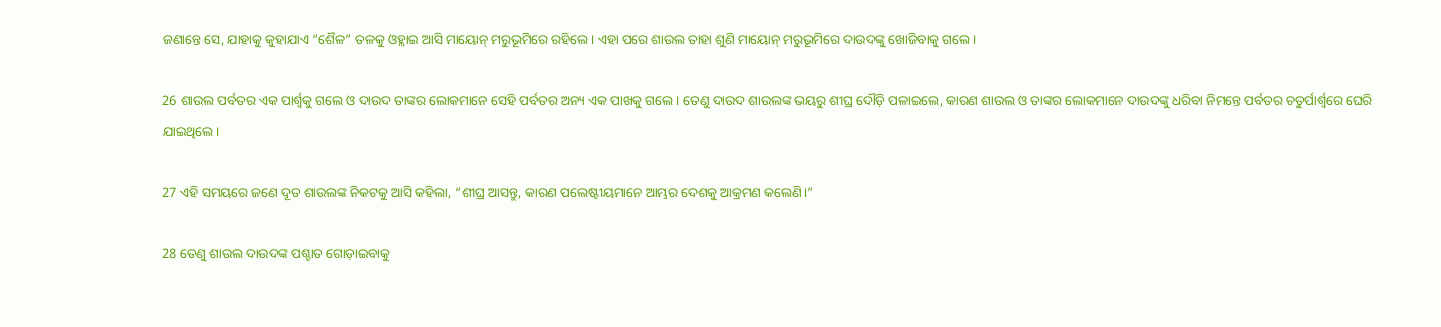ଜଣାନ୍ତେ ସେ, ଯାହାକୁ କୁହାଯାଏ “ଶୈଳ” ତଳକୁ ଓହ୍ଲାଇ ଆସି ମାୟୋନ୍ ମରୁଭୂମିରେ ରହିଲେ। ଏହା ପରେ ଶାଉଲ ତାହା ଶୁଣି ମାୟୋନ୍ ମରୁଭୂମିରେ ଦାଉଦଙ୍କୁ ଖୋଜିବାକୁ ଗଲେ।

26 ଶାଉଲ ପର୍ବତର ଏକ ପାର୍ଶ୍ୱକୁ ଗଲେ ଓ ଦାଉଦ ତାଙ୍କର ଲୋକମାନେ ସେହି ପର୍ବତର ଅନ୍ୟ ଏକ ପାଖକୁ ଗଲେ। ତେଣୁ ଦାଉଦ ଶାଉଲଙ୍କ ଭୟରୁ ଶୀଘ୍ର ଦୌଡ଼ି ପଳାଇଲେ, କାରଣ ଶାଉଲ ଓ ତାଙ୍କର ଲୋକମାନେ ଦାଉଦଙ୍କୁ ଧରିବା ନିମନ୍ତେ ପର୍ବତର ଚତୁର୍ପାର୍ଶ୍ୱରେ ଘେରି ଯାଇଥିଲେ।

27 ଏହି ସମୟରେ ଜଣେ ଦୂତ ଶାଉଲଙ୍କ ନିକଟକୁ ଆସି କହିଲା, “ଶୀଘ୍ର ଆସନ୍ତୁ, କାରଣ ପଲେଷ୍ଟୀୟମାନେ ଆମ୍ଭର ଦେଶକୁ ଆକ୍ରମଣ କଲେଣି।”

28 ତେଣୁ ଶାଉଲ ଦାଉଦଙ୍କ ପଶ୍ଚାତ ଗୋଡ଼ାଇବାକୁ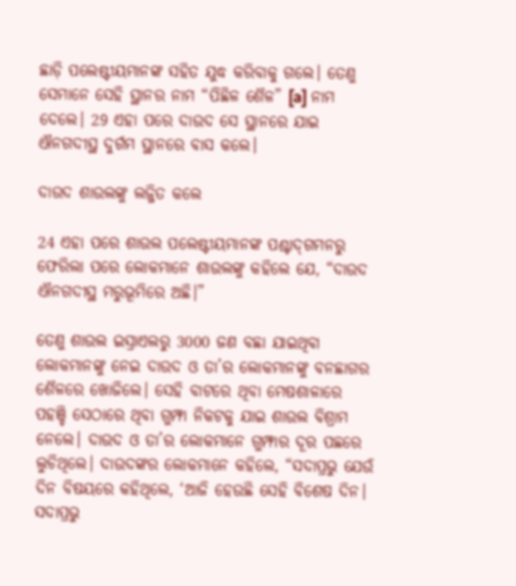ଛାଡ଼ି ପଲେଷ୍ଟୀୟମାନଙ୍କ ସହିତ ଯୁଦ୍ଧ କରିବାକୁ ଗଲେ। ତେଣୁ ସେମାନେ ସେହି ସ୍ଥାନର ନାମ “ପିଛିଳ ଶୈଳ” [a] ନାମ ଦେଲେ। 29 ଏହା ପରେ ଦାଉଦ ସେ ସ୍ଥାନରେ ଯାଇ ଐନଗଦୀସ୍ଥ ଦୁର୍ଗମ ସ୍ଥାନରେ ବାସ କଲେ।

ଦାଉଦ ଶାଉଲଙ୍କୁ ଲଜ୍ଜିତ କଲେ

24 ଏହା ପରେ ଶାଉଲ ପଲେଷ୍ଟୀୟମାନଙ୍କ ପଶ୍ଚା‌‌ଦ୍‌ଗମନରୁ ଫେରିଲା ପରେ ଲୋକମାନେ ଶାଉଲଙ୍କୁ କହିଲେ ଯେ, “ଦାଉଦ ଐନଗଦୀସ୍ଥ ମରୁଭୂମିରେ ଅଛି।”

ତେଣୁ ଶାଉଲ ଇସ୍ରାଏଲରୁ 3000 ଜଣ ବଛା ଯାଇଥିବା ଲୋକମାନଙ୍କୁ ନେଇ ଦାଉଦ ଓ ତା’ର ଲୋକମାନଙ୍କୁ ବନଛାଗର ଶୈଳରେ ଖୋଜିଲେ। ସେହି ବାଟରେ ଥିବା ମେଷଶାଳାରେ ପହଞ୍ଚି ସେଠାରେ ଥିବା ଗୁମ୍ଫା ନିକଟକୁ ଯାଇ ଶାଉଲ ବିଶ୍ରାମ ନେଲେ। ଦାଉଦ ଓ ତା’ର ଲୋକମାନେ ଗୁମ୍ଫାର ଦୂର ପଛରେ ଲୁଚିଥିଲେ। ଦାଉଦଙ୍କର ଲୋକମାନେ କହିଲେ, “ସଦାପ୍ରଭୁ ଯେଉଁ ଦିନ ବିଷୟରେ କହିଥିଲେ, ‘ଆଜି ହେଉଛି ସେହି ବିଶେଷ ଦିନ। ସଦାପ୍ରଭୁ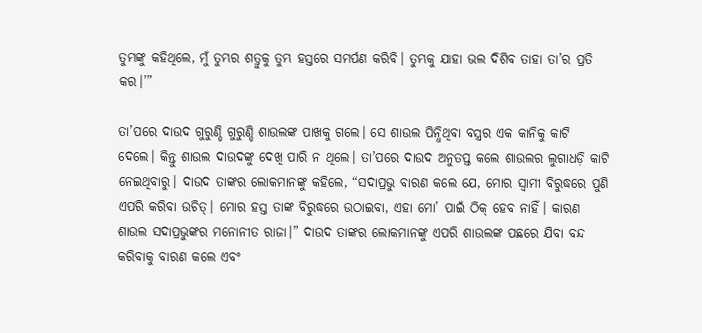ତୁମ୍ଭଙ୍କୁ କହିଥିଲେ, ମୁଁ ତୁମ୍ଭର ଶତ୍ରୁକୁ ତୁମ୍ଭ ହସ୍ତରେ ସମର୍ପଣ କରିବି। ତୁମ୍ଭକୁ ଯାହା ଭଲ ଦିଶିବ ତାହା ତା’ର ପ୍ରତି କର।’”

ତା’ପରେ ଦାଉଦ ଗୁରୁଣ୍ଡି ଗୁରୁଣ୍ଡି ଶାଉଲଙ୍କ ପାଖକୁ ଗଲେ। ସେ ଶାଉଲ ପିନ୍ଧିଥିବା ବସ୍ତ୍ରର ଏକ କାନିକୁ କାଟି ଦେଲେ। କିନ୍ତୁ ଶାଉଲ ଦାଉଦଙ୍କୁ ଦେଖି ପାରି ନ ଥିଲେ। ତା’ପରେ ଦାଉଦ ଅନୁତପ୍ତ କଲେ ଶାଉଲର ଲୁଗାଧଡ଼ି କାଟି ନେଇଥିବାରୁ। ଦାଉଦ ତାଙ୍କର ଲୋକମାନଙ୍କୁ କହିଲେ, “ସଦାପ୍ରଭୁ ବାରଣ କଲେ ଯେ, ମୋର ସ୍ୱାମୀ ବିରୁଦ୍ଧରେ ପୁଣି ଏପରି କରିବା ଉଚିତ୍। ମୋର ହସ୍ତ ତାଙ୍କ ବିରୁଦ୍ଧରେ ଉଠାଇବା, ଏହା ମୋ’ ପାଇଁ ଠିକ୍ ହେବ ନାହିଁ। କାରଣ ଶାଉଲ ସଦାପ୍ରଭୁଙ୍କର ମନୋନୀତ ରାଜା।” ଦାଉଦ ତାଙ୍କର ଲୋକମାନଙ୍କୁ ଏପରି ଶାଉଲଙ୍କ ପଛରେ ଯିବା ବନ୍ଦ କରିବାକୁ ବାରଣ କଲେ ଏବଂ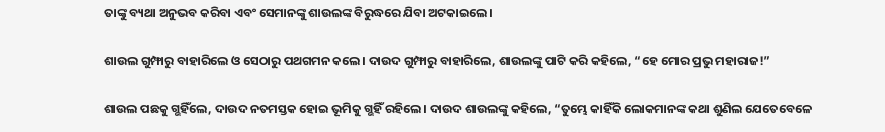ତାଙ୍କୁ ବ୍ୟଥା ଅନୁଭବ କରିବା ଏବଂ ସେମାନଙ୍କୁ ଶାଉଲଙ୍କ ବିରୁଦ୍ଧରେ ଯିବା ଅଟକାଇଲେ।

ଶାଉଲ ଗୁମ୍ଫାରୁ ବାହାରିଲେ ଓ ସେଠାରୁ ପଥଗମନ କଲେ। ଦାଉଦ ଗୁମ୍ଫାରୁ ବାହାରିଲେ, ଶାଉଲଙ୍କୁ ପାଟି କରି କହିଲେ, “ହେ ମୋର ପ୍ରଭୁ ମହାରାଜ!”

ଶାଉଲ ପଛକୁ ଗ୍ଭହିଁଲେ, ଦାଉଦ ନତମସ୍ତକ ହୋଇ ଭୂମିକୁ ଗ୍ଭହିଁ ରହିଲେ। ଦାଉଦ ଶାଉଲଙ୍କୁ କହିଲେ, “ତୁମ୍ଭେ କାହିଁକି ଲୋକମାନଙ୍କ କଥା ଶୁଣିଲ ଯେତେବେଳେ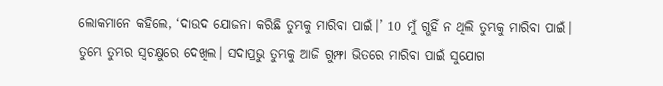ଲୋକମାନେ କହିଲେ, ‘ଦାଉଦ ଯୋଜନା କରିଛି ତୁମ୍ଭକୁ ମାରିବା ପାଇଁ।’ 10 ମୁଁ ଗ୍ଭହିଁ ନ ଥିଲି ତୁମ୍ଭକୁ ମାରିବା ପାଇଁ। ତୁମ୍ଭେ ତୁମ୍ଭର ସ୍ୱଚକ୍ଷୁରେ ଦେଖିଲ। ସଦାପ୍ରଭୁ ତୁମ୍ଭକୁ ଆଜି ଗୁମ୍ଫା ଭିତରେ ମାରିବା ପାଇଁ ସୁଯୋଗ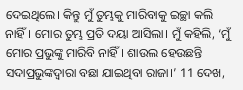ଦେଇଥିଲେ। କିନ୍ତୁ ମୁଁ ତୁମ୍ଭକୁ ମାରିବାକୁ ଇଚ୍ଛା କଲି ନାହିଁ। ମୋର ତୁମ୍ଭ ପ୍ରତି ଦୟା ଆସିଲା। ମୁଁ କହିଲି, ‘ମୁଁ ମୋର ପ୍ରଭୁଙ୍କୁ ମାରିବି ନାହିଁ। ଶାଉଲ ହେଉଛନ୍ତି ସଦାପ୍ରଭୁଙ୍କଦ୍ୱାରା ବଛା ଯାଇଥିବା ରାଜା।’ 11 ଦେଖ,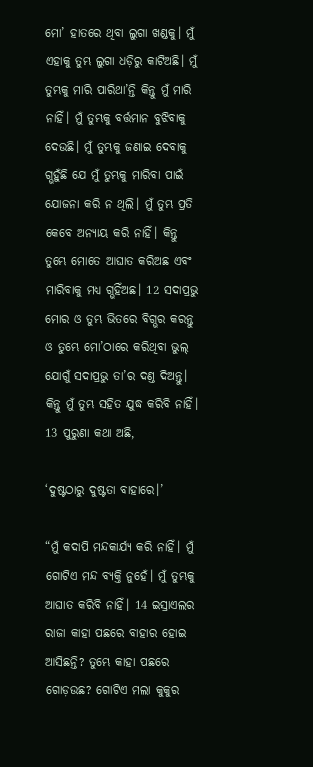ମୋ’ ହାତରେ ଥିବା ଲୁଗା ଖଣ୍ଡକୁ। ମୁଁ ଏହାକୁ ତୁମ୍ଭ ଲୁଗା ଧଡ଼ିରୁ କାଟିଅଛି। ମୁଁ ତୁମ୍ଭକୁ ମାରି ପାରିଥା’ନ୍ତି କିନ୍ତୁ ମୁଁ ମାରି ନାହିଁ। ମୁଁ ତୁମ୍ଭକୁ ବର୍ତ୍ତମାନ ବୁଝିବାକୁ ଦେଉଛି। ମୁଁ ତୁମ୍ଭକୁ ଜଣାଇ ଦେବାକୁ ଗ୍ଭହୁଁଛି ଯେ ମୁଁ ତୁମ୍ଭକୁ ମାରିବା ପାଇଁ ଯୋଜନା କରି ନ ଥିଲି। ମୁଁ ତୁମ୍ଭ ପ୍ରତି କେବେ ଅନ୍ୟାୟ କରି ନାହିଁ। କିନ୍ତୁ ତୁମ୍ଭେ ମୋତେ ଆଘାତ କରିଅଛ ଏବଂ ମାରିବାକୁ ମଧ୍ୟ ଗ୍ଭହିଁଅଛ। 12 ସଦାପ୍ରଭୁ ମୋର ଓ ତୁମ୍ଭ ଭିତରେ ବିଗ୍ଭର କରନ୍ତୁ ଓ ତୁମ୍ଭେ ମୋ’ଠାରେ କରିଥିବା ଭୁଲ୍ ଯୋଗୁଁ ସଦାପ୍ରଭୁ ତା’ର ଦଣ୍ତ ଦିଅନ୍ତୁ। କିନ୍ତୁ ମୁଁ ତୁମ୍ଭ ସହିତ ଯୁଦ୍ଧ କରିବି ନାହିଁ। 13 ପୁରୁଣା କଥା ଅଛି,

‘ଦୁଷ୍ଟଠାରୁ ଦୁଷ୍ଟତା ବାହାରେ।’

“ମୁଁ କଦାପି ମନ୍ଦକାର୍ଯ୍ୟ କରି ନାହିଁ। ମୁଁ ଗୋଟିଏ ମନ୍ଦ ବ୍ୟକ୍ତି ନୁହେଁ। ମୁଁ ତୁମ୍ଭକୁ ଆଘାତ କରିବି ନାହିଁ। 14 ଇସ୍ରାଏଲର ରାଜା କାହା ପଛରେ ବାହାର ହୋଇ ଆସିଛନ୍ତି? ତୁମ୍ଭେ କାହା ପଛରେ ଗୋଡ଼ଉଛ? ଗୋଟିଏ ମଲା କୁକୁର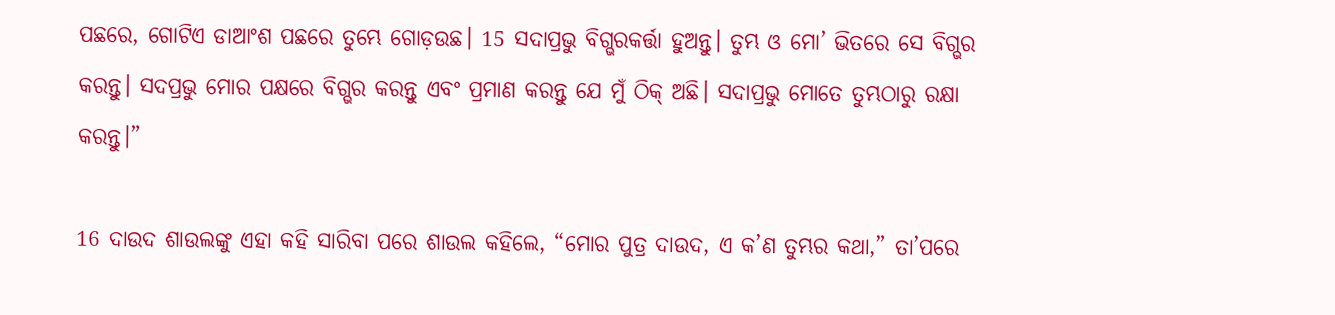ପଛରେ, ଗୋଟିଏ ଡାଆଂଶ ପଛରେ ତୁମ୍ଭେ ଗୋଡ଼ଉଛ। 15 ସଦାପ୍ରଭୁ ବିଗ୍ଭରକର୍ତ୍ତା ହୁଅନ୍ତୁ। ତୁମ୍ଭ ଓ ମୋ’ ଭିତରେ ସେ ବିଗ୍ଭର କରନ୍ତୁ। ସଦପ୍ରଭୁ ମୋର ପକ୍ଷରେ ବିଗ୍ଭର କରନ୍ତୁ ଏବଂ ପ୍ରମାଣ କରନ୍ତୁ ଯେ ମୁଁ ଠିକ୍ ଅଛି। ସଦାପ୍ରଭୁ ମୋତେ ତୁମ୍ଭଠାରୁ ରକ୍ଷା କରନ୍ତୁ।”

16 ଦାଉଦ ଶାଉଲଙ୍କୁ ଏହା କହି ସାରିବା ପରେ ଶାଉଲ କହିଲେ, “ମୋର ପୁତ୍ର ଦାଉଦ, ଏ କ’ଣ ତୁମ୍ଭର କଥା,” ତା’ପରେ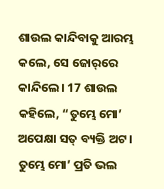ଶାଉଲ କାନ୍ଦିବାକୁ ଆରମ୍ଭ କଲେ, ସେ ଜୋ‌ର୍‌ରେ କାନ୍ଦିଲେ। 17 ଶାଉଲ କହିଲେ, “ତୁମ୍ଭେ ମୋ’ ଅପେକ୍ଷା ସତ୍ ବ୍ୟକ୍ତି ଅଟ। ତୁମ୍ଭେ ମୋ’ ପ୍ରତି ଭଲ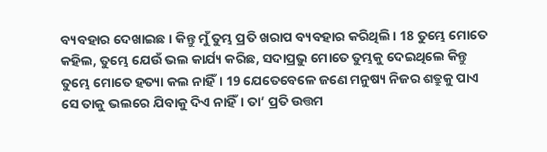ବ୍ୟବହାର ଦେଖାଇଛ। କିନ୍ତୁ ମୁଁ ତୁମ୍ଭ ପ୍ରତି ଖରାପ ବ୍ୟବହାର କରିଥିଲି। 18 ତୁମ୍ଭେ ମୋତେ କହିଲ, ତୁମ୍ଭେ ଯେଉଁ ଭଲ କାର୍ଯ୍ୟ କରିଛ, ସଦାପ୍ରଭୁ ମୋତେ ତୁମ୍ଭକୁ ଦେଇଥିଲେ କିନ୍ତୁ ତୁମ୍ଭେ ମୋତେ ହତ୍ୟା କଲ ନାହିଁ। 19 ଯେତେବେଳେ ଜଣେ ମନୁଷ୍ୟ ନିଜର ଶତ୍ରୁକୁ ପାଏ ସେ ତାକୁ ଭଲରେ ଯିବାକୁ ଦିଏ ନାହିଁ। ତା’ ପ୍ରତି ଉତ୍ତମ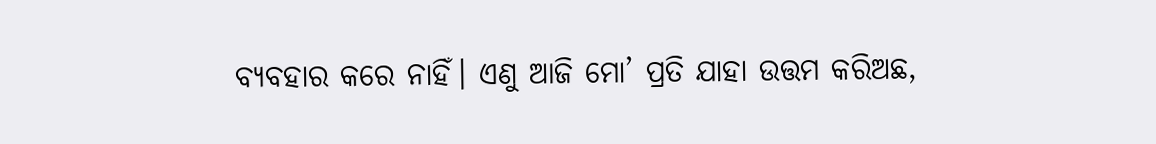ବ୍ୟବହାର କରେ ନାହିଁ। ଏଣୁ ଆଜି ମୋ’ ପ୍ରତି ଯାହା ଉତ୍ତମ କରିଅଛ,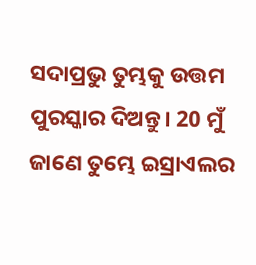ସଦାପ୍ରଭୁ ତୁମ୍ଭକୁ ଉତ୍ତମ ପୁରସ୍କାର ଦିଅନ୍ତୁ। 20 ମୁଁ ଜାଣେ ତୁମ୍ଭେ ଇସ୍ରାଏଲର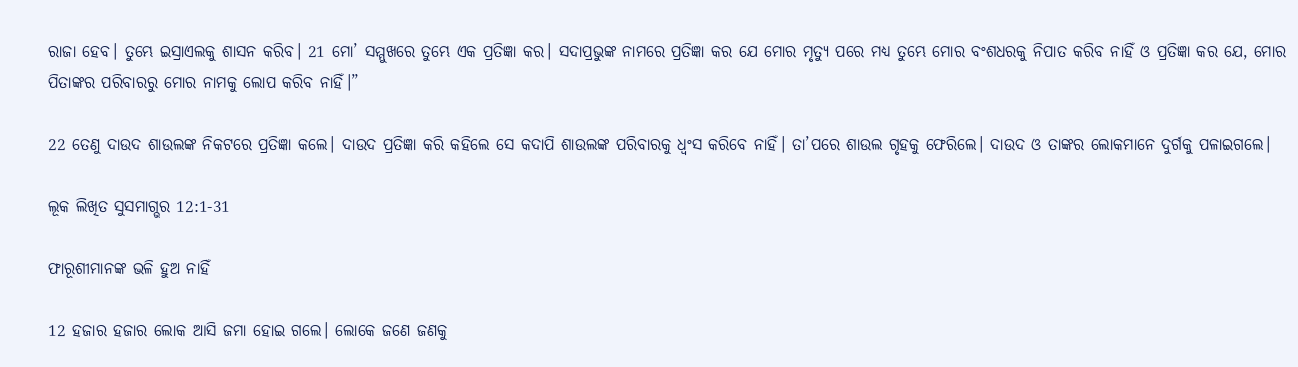ରାଜା ହେବ। ତୁମ୍ଭେ ଇସ୍ରାଏଲକୁ ଶାସନ କରିବ। 21 ମୋ’ ସମ୍ମୁଖରେ ତୁମ୍ଭେ ଏକ ପ୍ରତିଜ୍ଞା କର। ସଦାପ୍ରଭୁଙ୍କ ନାମରେ ପ୍ରତିଜ୍ଞା କର ଯେ ମୋର ମୃତ୍ୟୁ ପରେ ମଧ୍ୟ ତୁମ୍ଭେ ମୋର ବଂଶଧରକୁ ନିପାତ କରିବ ନାହିଁ ଓ ପ୍ରତିଜ୍ଞା କର ଯେ, ମୋର ପିତାଙ୍କର ପରିବାରରୁ ମୋର ନାମକୁ ଲୋପ କରିବ ନାହିଁ।”

22 ତେଣୁ ଦାଉଦ ଶାଉଲଙ୍କ ନିକଟରେ ପ୍ରତିଜ୍ଞା କଲେ। ଦାଉଦ ପ୍ରତିଜ୍ଞା କରି କହିଲେ ସେ କଦାପି ଶାଉଲଙ୍କ ପରିବାରକୁ ଧ୍ୱଂସ କରିବେ ନାହିଁ। ତା’ପରେ ଶାଉଲ ଗୃହକୁ ଫେରିଲେ। ଦାଉଦ ଓ ତାଙ୍କର ଲୋକମାନେ ଦୁର୍ଗକୁ ପଳାଇଗଲେ।

ଲୂକ ଲିଖିତ ସୁସମାଗ୍ଭର 12:1-31

ଫାରୂଶୀମାନଙ୍କ ଭଳି ହୁଅ ନାହିଁ

12 ହଜାର ହଜାର ଲୋକ ଆସି ଜମା ହୋଇ ଗଲେ। ଲୋକେ ଜଣେ ଜଣକୁ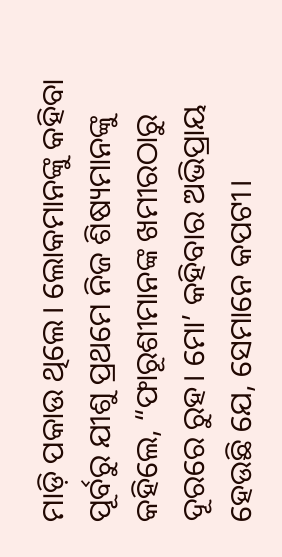ମାଡ଼ି ପକାଉ ଥିଲେ। ଲୋକମାନଙ୍କୁ କହିବା ପୂର୍ବରୁ ଯୀଶୁ ପ୍ରଥମେ ନିଜ ଶିଷ୍ୟମାନଙ୍କୁ କହିଲେ, “ଫାରୂଶୀମାନଙ୍କ ଖମୀରଠାରୁ ଦୂରରେ ରୁହ। ମୋ’ କହିବାର ଅଭିପ୍ରାୟ ହେଉଛି ଯେ, ସେମାନେ କପଟୀ।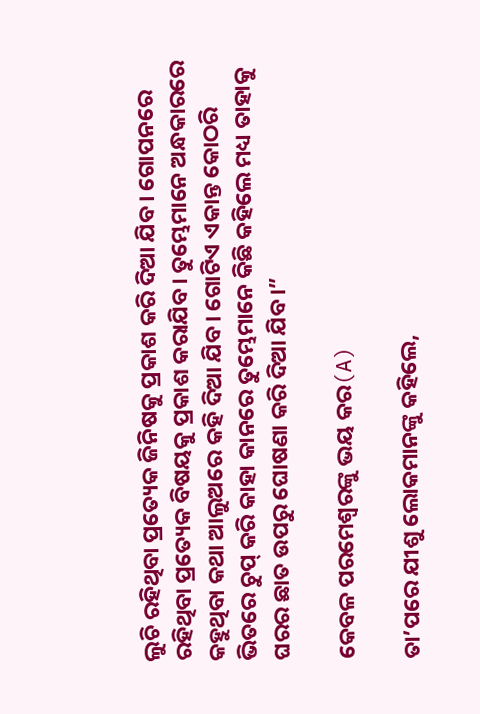ଲୁଚି ରହିଥିବା ପ୍ରତ୍ୟେକ ଜିନିଷକୁ ପ୍ରକାଶ କରି ଦିଆ ଯିବ। ଗୋପନରେ ରହିଥିବା ପ୍ରତ୍ୟେକ ବିଷୟକୁ ପ୍ରକାଶ କରାଯିବ। ତୁମ୍ଭେମାନେ ଅନ୍ଧକାରରେ କହୁଥିବା କଥା ଆଲୁଅରେ କହି ଦିଆ ଯିବ। ଗୋଟିଏ ଏକାନ୍ତ କୋଠରି ଭିତରେ ଚୁପ୍ କରି କାହା କାନରେ ତୁମ୍ଭେମାନେ କିଛି କହିଲେ ମଧ୍ୟ ତାହାକୁ ଘରର ଛାତ ଉପରୁ ଘୋଷଣା କରି ଦିଆ ଯିବ।”

କେବଳ ପରମେଶ୍ୱରଙ୍କୁ ଭୟ କର(A)

ତା’ପରେ ଯୀଶୁ ଲୋକମାନଙ୍କୁ କହିଲେ,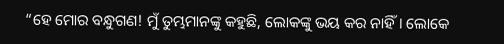“ହେ ମୋର ବନ୍ଧୁଗଣ! ମୁଁ ତୁମ୍ଭମାନଙ୍କୁ କହୁଛି, ଲୋକଙ୍କୁ ଭୟ କର ନାହିଁ। ଲୋକେ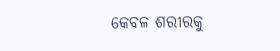କେବଳ ଶରୀରକୁ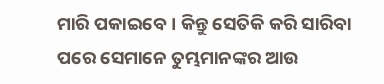ମାରି ପକାଇବେ। କିନ୍ତୁ ସେତିକି କରି ସାରିବା ପରେ ସେମାନେ ତୁମ୍ଭମାନଙ୍କର ଆଉ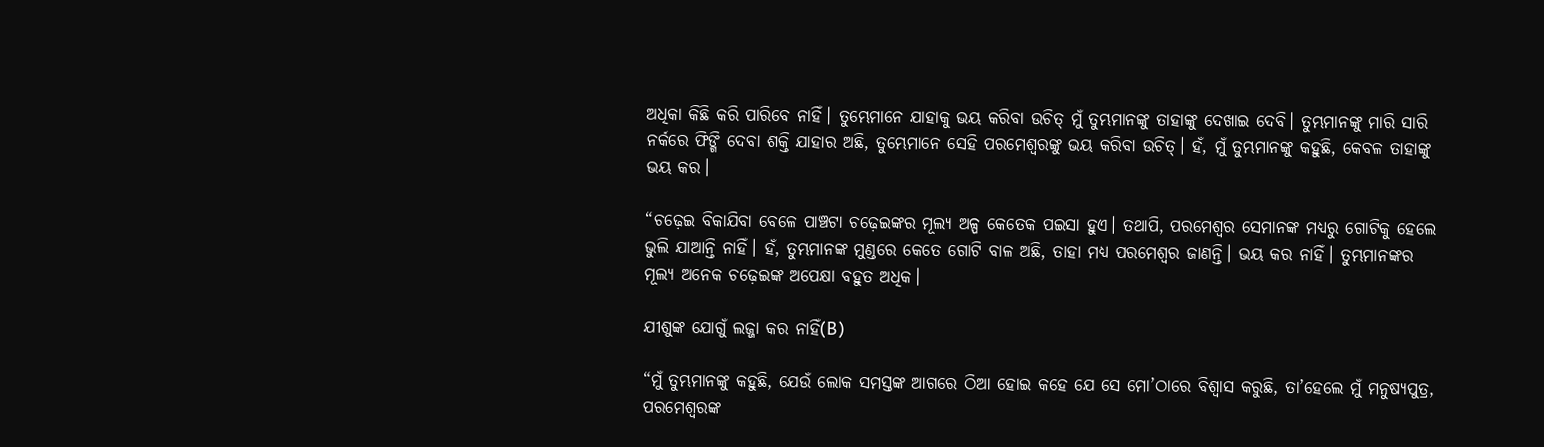ଅଧିକା କିଛି କରି ପାରିବେ ନାହିଁ। ତୁମ୍ଭେମାନେ ଯାହାକୁ ଭୟ କରିବା ଉଚିତ୍ ମୁଁ ତୁମ୍ଭମାନଙ୍କୁ ତାହାଙ୍କୁ ଦେଖାଇ ଦେବି। ତୁମ୍ଭମାନଙ୍କୁ ମାରି ସାରି ନର୍କରେ ଫିଙ୍ଗି ଦେବା ଶକ୍ତି ଯାହାର ଅଛି, ତୁମ୍ଭେମାନେ ସେହି ପରମେଶ୍ୱରଙ୍କୁ ଭୟ କରିବା ଉଚିତ୍। ହଁ, ମୁଁ ତୁମ୍ଭମାନଙ୍କୁ କହୁଛି, କେବଳ ତାହାଙ୍କୁ ଭୟ କର।

“ଚଢ଼େଇ ବିକାଯିବା ବେଳେ ପାଞ୍ଚଟା ଚଢ଼େଇଙ୍କର ମୂଲ୍ୟ ଅଳ୍ପ କେତେକ ପଇସା ହୁଏ। ତଥାପି, ପରମେଶ୍ୱର ସେମାନଙ୍କ ମଧ୍ୟରୁ ଗୋଟିକୁ ହେଲେ ଭୁଲି ଯାଆନ୍ତି ନାହିଁ। ହଁ, ତୁମ୍ଭମାନଙ୍କ ମୁଣ୍ଡରେ କେତେ ଗୋଟି ବାଳ ଅଛି, ତାହା ମଧ୍ୟ ପରମେଶ୍ୱର ଜାଣନ୍ତି। ଭୟ କର ନାହିଁ। ତୁମ୍ଭମାନଙ୍କର ମୂଲ୍ୟ ଅନେକ ଚଢ଼େଇଙ୍କ ଅପେକ୍ଷା ବହୁତ ଅଧିକ।

ଯୀଶୁଙ୍କ ଯୋଗୁଁ ଲଜ୍ଜା କର ନାହିଁ(B)

“ମୁଁ ତୁମ୍ଭମାନଙ୍କୁ କହୁଛି, ଯେଉଁ ଲୋକ ସମସ୍ତଙ୍କ ଆଗରେ ଠିଆ ହୋଇ କହେ ଯେ ସେ ମୋ’ଠାରେ ବିଶ୍ୱାସ କରୁଛି, ତା’ହେଲେ ମୁଁ ମନୁଷ୍ୟପୁତ୍ର, ପରମେଶ୍ୱରଙ୍କ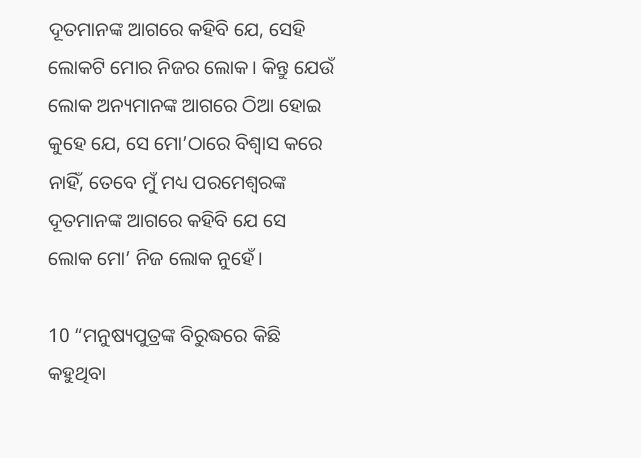ଦୂତମାନଙ୍କ ଆଗରେ କହିବି ଯେ, ସେହି ଲୋକଟି ମୋର ନିଜର ଲୋକ। କିନ୍ତୁ ଯେଉଁ ଲୋକ ଅନ୍ୟମାନଙ୍କ ଆଗରେ ଠିଆ ହୋଇ କୁହେ ଯେ, ସେ ମୋ’ଠାରେ ବିଶ୍ୱାସ କରେ ନାହିଁ, ତେବେ ମୁଁ ମଧ୍ୟ ପରମେଶ୍ୱରଙ୍କ ଦୂତମାନଙ୍କ ଆଗରେ କହିବି ଯେ ସେ ଲୋକ ମୋ’ ନିଜ ଲୋକ ନୁହେଁ।

10 “ମନୁଷ୍ୟପୁତ୍ରଙ୍କ ବିରୁଦ୍ଧରେ କିଛି କହୁଥିବା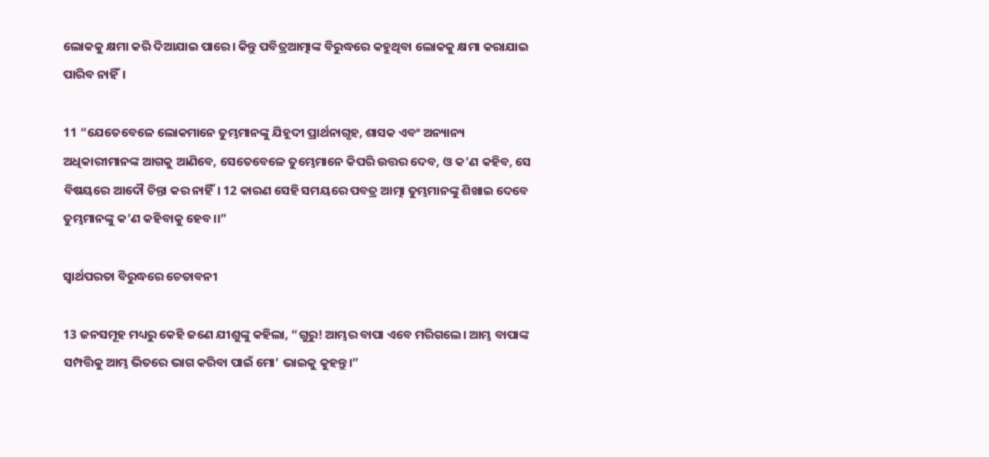ଲୋକକୁ କ୍ଷମା କରି ଦିଆଯାଇ ପାରେ। କିନ୍ତୁ ପବିତ୍ରଆତ୍ମାଙ୍କ ବିରୁଦ୍ଧରେ କହୁଥିବା ଲୋକକୁ କ୍ଷମା କରାଯାଇ ପାରିବ ନାହିଁ।

11 “ଯେତେବେଳେ ଲୋକମାନେ ତୁମ୍ଭମାନଙ୍କୁ ଯିହୂଦୀ ପ୍ରାର୍ଥନାଗୃହ, ଶାସକ ଏବଂ ଅନ୍ୟାନ୍ୟ ଅଧିକାରୀମାନଙ୍କ ଆଗକୁ ଆଣିବେ, ସେତେବେଳେ ତୁମ୍ଭେମାନେ କିପରି ଉତ୍ତର ଦେବ, ଓ କ’ଣ କହିବ, ସେ ବିଷୟରେ ଆଦୌ ଚିନ୍ତା କର ନାହିଁ। 12 କାରଣ ସେହି ସମୟରେ ପବତ୍ର ଆତ୍ମା ତୁମ୍ଭମାନଙ୍କୁ ଶିଖାଇ ଦେବେ ତୁମ୍ଭମାନଙ୍କୁ କ’ଣ କହିବାକୁ ହେବ।।”

ସ୍ୱାର୍ଥପରତା ବିରୁଦ୍ଧରେ ଚେତାବନୀ

13 ଜନସମୂହ ମଧ୍ୟରୁ କେହି ଜଣେ ଯୀଶୁଙ୍କୁ କହିଲା, “ଗୁରୁ! ଆମ୍ଭର ବାପା ଏବେ ମରିଗଲେ। ଆମ୍ଭ ବାପାଙ୍କ ସମ୍ପତ୍ତିକୁ ଆମ୍ଭ ଭିତରେ ଭାଗ କରିବା ପାଇଁ ମୋ’ ଭାଇକୁ କୁହନ୍ତୁ।”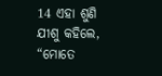14 ଏହା ଶୁଣି ଯୀଶୁ କହିଲେ, “ମୋତେ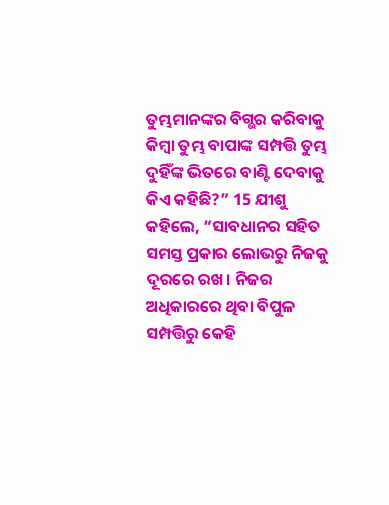ତୁମ୍ଭମାନଙ୍କର ବିଗ୍ଭର କରିବାକୁ କିମ୍ବା ତୁମ୍ଭ ବାପାଙ୍କ ସମ୍ପତ୍ତି ତୁମ୍ଭ ଦୁହିଁଙ୍କ ଭିତରେ ବାଣ୍ଟି ଦେବାକୁ କିଏ କହିଛି?” 15 ଯୀଶୁ କହିଲେ, “ସାବଧାନର ସହିତ ସମସ୍ତ ପ୍ରକାର ଲୋଭରୁ ନିଜକୁ ଦୂରରେ ରଖ। ନିଜର ଅଧିକାରରେ ଥିବା ବିପୁଳ ସମ୍ପତ୍ତିରୁ କେହି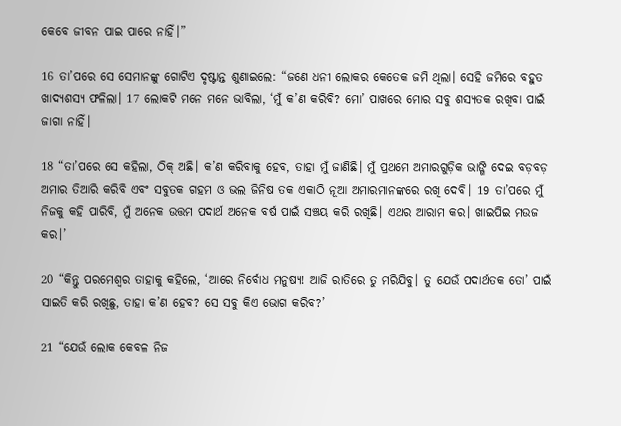କେବେ ଜୀବନ ପାଇ ପାରେ ନାହିଁ।”

16 ତା’ପରେ ସେ ସେମାନଙ୍କୁ ଗୋଟିଏ ଦୃଷ୍ଟାନ୍ତ ଶୁଣାଇଲେ: “ଜଣେ ଧନୀ ଲୋକର କେତେକ ଜମି ଥିଲା। ସେହି ଜମିରେ ବହୁତ ଖାଦ୍ୟଶସ୍ୟ ଫଳିଲା। 17 ଲୋକଟି ମନେ ମନେ ଭାବିଲା, ‘ମୁଁ କ’ଣ କରିବି? ମୋ’ ପାଖରେ ମୋର ସବୁ ଶସ୍ୟତକ ରଖିବା ପାଇଁ ଜାଗା ନାହିଁ।

18 “ତା’ପରେ ସେ କହିଲା, ଠିକ୍ ଅଛି। କ’ଣ କରିବାକୁ ହେବ, ତାହା ମୁଁ ଜାଣିଛି। ମୁଁ ପ୍ରଥମେ ଅମାରଗୁଡ଼ିକ ଭାଙ୍ଗି ଦେଇ ବଡ଼ବଡ଼ ଅମାର ତିଆରି କରିବି ଏବଂ ସବୁତକ ଗହମ ଓ ଭଲ ଜିନିଷ ତକ ଏକାଠି ନୂଆ ଅମାରମାନଙ୍କରେ ରଖି ଦେବି। 19 ତା’ପରେ ମୁଁ ନିଜକୁ କହି ପାରିବି, ମୁଁ ଅନେକ ଉତ୍ତମ ପଦାର୍ଥ ଅନେକ ବର୍ଷ ପାଇଁ ସଞ୍ଚୟ କରି ରଖିଛି। ଏଥର ଆରାମ କର। ଖାଇପିଇ ମଉଜ କର।’

20 “କିନ୍ତୁ ପରମେଶ୍ୱର ତାହାକୁ କହିଲେ, ‘ଆରେ ନିର୍ବୋଧ ମନୁଷ୍ୟ! ଆଜି ରାତିରେ ତୁ ମରିଯିବୁ। ତୁ ଯେଉଁ ପଦାର୍ଥତକ ତୋ’ ପାଇଁ ସାଇତି କରି ରଖିଛୁ, ତାହା କ’ଣ ହେବ? ସେ ସବୁ କିଏ ଭୋଗ କରିବ?’

21 “ଯେଉଁ ଲୋକ କେବଳ ନିଜ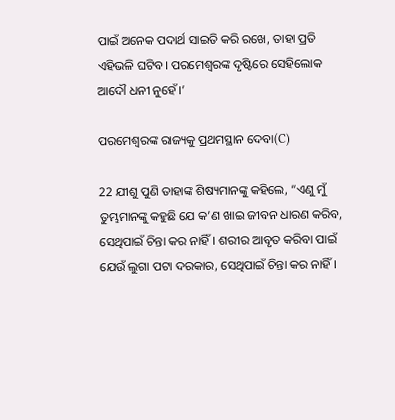ପାଇଁ ଅନେକ ପଦାର୍ଥ ସାଇତି କରି ରଖେ, ତାହା ପ୍ରତି ଏହିଭଳି ଘଟିବ। ପରମେଶ୍ୱରଙ୍କ ଦୃଷ୍ଟିରେ ସେହିଲୋକ ଆଦୌ ଧନୀ ନୁହେଁ।’

ପରମେଶ୍ୱରଙ୍କ ରାଜ୍ୟକୁ ପ୍ରଥମସ୍ଥାନ ଦେବା(C)

22 ଯୀଶୁ ପୁଣି ତାହାଙ୍କ ଶିଷ୍ୟମାନଙ୍କୁ କହିଲେ, “ଏଣୁ ମୁଁ ତୁମ୍ଭମାନଙ୍କୁ କହୁଛି ଯେ କ’ଣ ଖାଇ ଜୀବନ ଧାରଣ କରିବ, ସେଥିପାଇଁ ଚିନ୍ତା କର ନାହିଁ। ଶରୀର ଆବୃତ କରିବା ପାଇଁ ଯେଉଁ ଲୁଗା ପଟା ଦରକାର, ସେଥିପାଇଁ ଚିନ୍ତା କର ନାହିଁ।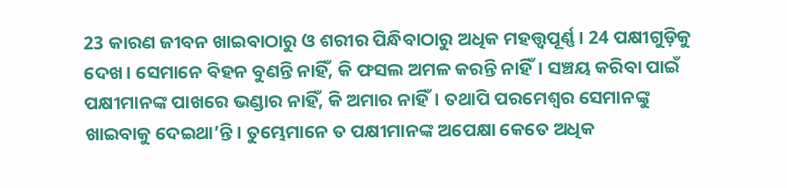23 କାରଣ ଜୀବନ ଖାଇବାଠାରୁ ଓ ଶରୀର ପିନ୍ଧିବାଠାରୁ ଅଧିକ ମହତ୍ତ୍ୱପୂର୍ଣ୍ଣ। 24 ପକ୍ଷୀଗୁଡ଼ିକୁ ଦେଖ। ସେମାନେ ବିହନ ବୁଣନ୍ତି ନାହିଁ, କି ଫସଲ ଅମଳ କରନ୍ତି ନାହିଁ। ସଞ୍ଚୟ କରିବା ପାଇଁ ପକ୍ଷୀମାନଙ୍କ ପାଖରେ ଭଣ୍ଡାର ନାହିଁ, କି ଅମାର ନାହିଁ। ତଥାପି ପରମେଶ୍ୱର ସେମାନଙ୍କୁ ଖାଇବାକୁ ଦେଇଥା’ନ୍ତି। ତୁମ୍ଭେମାନେ ତ ପକ୍ଷୀମାନଙ୍କ ଅପେକ୍ଷା କେତେ ଅଧିକ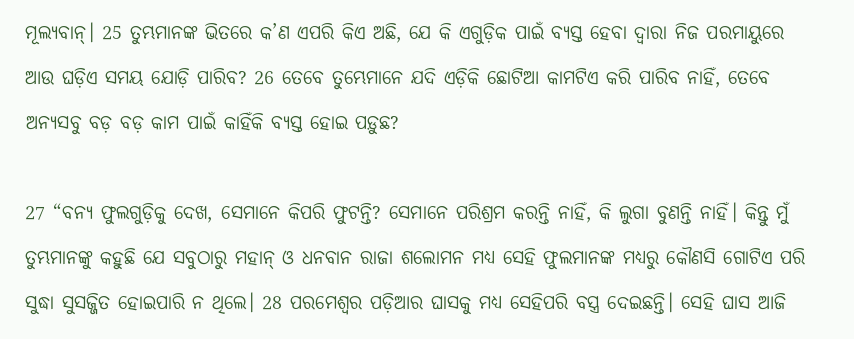ମୂଲ୍ୟବାନ୍। 25 ତୁମ୍ଭମାନଙ୍କ ଭିତରେ କ’ଣ ଏପରି କିଏ ଅଛି, ଯେ କି ଏଗୁଡ଼ିକ ପାଇଁ ବ୍ୟସ୍ତ ହେବା ଦ୍ୱାରା ନିଜ ପରମାୟୁରେ ଆଉ ଘଡ଼ିଏ ସମୟ ଯୋଡ଼ି ପାରିବ? 26 ତେବେ ତୁମ୍ଭେମାନେ ଯଦି ଏଡ଼ିକି ଛୋଟିଆ କାମଟିଏ କରି ପାରିବ ନାହିଁ, ତେବେ ଅନ୍ୟସବୁ ବଡ଼ ବଡ଼ କାମ ପାଇଁ କାହିଁକି ବ୍ୟସ୍ତ ହୋଇ ପଡ଼ୁଛ?

27 “ବନ୍ୟ ଫୁଲଗୁଡ଼ିକୁ ଦେଖ, ସେମାନେ କିପରି ଫୁଟନ୍ତି? ସେମାନେ ପରିଶ୍ରମ କରନ୍ତି ନାହିଁ, କି ଲୁଗା ବୁଣନ୍ତି ନାହିଁ। କିନ୍ତୁ ମୁଁ ତୁମ୍ଭମାନଙ୍କୁ କହୁଛି ଯେ ସବୁଠାରୁ ମହାନ୍ ଓ ଧନବାନ ରାଜା ଶଲୋମନ ମଧ୍ୟ ସେହି ଫୁଲମାନଙ୍କ ମଧ୍ୟରୁ କୌଣସି ଗୋଟିଏ ପରି ସୁଦ୍ଧା ସୁସଜ୍ଜିତ ହୋଇପାରି ନ ଥିଲେ। 28 ପରମେଶ୍ୱର ପଡ଼ିଆର ଘାସକୁ ମଧ୍ୟ ସେହିପରି ବସ୍ତ୍ର ଦେଇଛନ୍ତି। ସେହି ଘାସ ଆଜି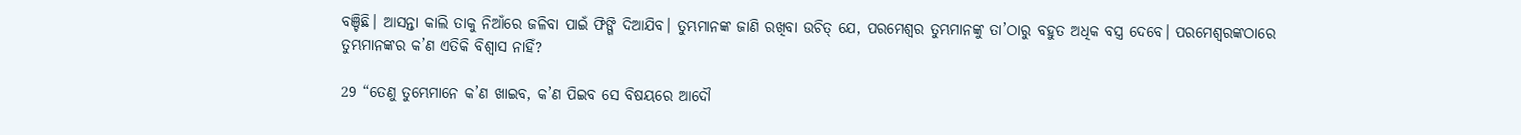ବଞ୍ଚିଛି। ଆସନ୍ତା କାଲି ତାକୁ ନିଆଁରେ ଜଳିବା ପାଇଁ ଫିଙ୍ଗି ଦିଆଯିବ। ତୁମ୍ଭମାନଙ୍କ ଜାଣି ରଖିବା ଉଚିତ୍ ଯେ, ପରମେଶ୍ୱର ତୁମ୍ଭମାନଙ୍କୁ ତା’ଠାରୁ ବହୁତ ଅଧିକ ବସ୍ତ୍ର ଦେବେ। ପରମେଶ୍ୱରଙ୍କଠାରେ ତୁମ୍ଭମାନଙ୍କର କ’ଣ ଏତିକି ବିଶ୍ୱାସ ନାହିଁ?

29 “ତେଣୁ ତୁମ୍ଭେମାନେ କ’ଣ ଖାଇବ, କ’ଣ ପିଇବ ସେ ବିଷୟରେ ଆଦୌ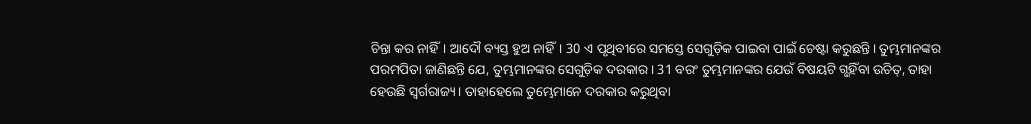ଚିନ୍ତା କର ନାହିଁ। ଆଦୌ ବ୍ୟସ୍ତ ହୁଅ ନାହିଁ। 30 ଏ ପୃଥିବୀରେ ସମସ୍ତେ ସେଗୁଡ଼ିକ ପାଇବା ପାଇଁ ଚେଷ୍ଟା କରୁଛନ୍ତି। ତୁମ୍ଭମାନଙ୍କର ପରମପିତା ଜାଣିଛନ୍ତି ଯେ, ତୁମ୍ଭମାନଙ୍କର ସେଗୁଡ଼ିକ ଦରକାର। 31 ବରଂ ତୁମ୍ଭମାନଙ୍କର ଯେଉଁ ବିଷୟଟି ଗ୍ଭହିଁବା ଉଚିତ୍, ତାହା ହେଉଛି ସ୍ୱର୍ଗରାଜ୍ୟ। ତାହାହେଲେ ତୁମ୍ଭେମାନେ ଦରକାର କରୁଥିବା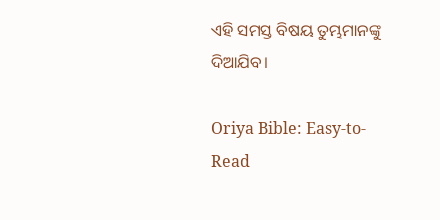ଏହି ସମସ୍ତ ବିଷୟ ତୁମ୍ଭମାନଙ୍କୁ ଦିଆଯିବ।

Oriya Bible: Easy-to-Read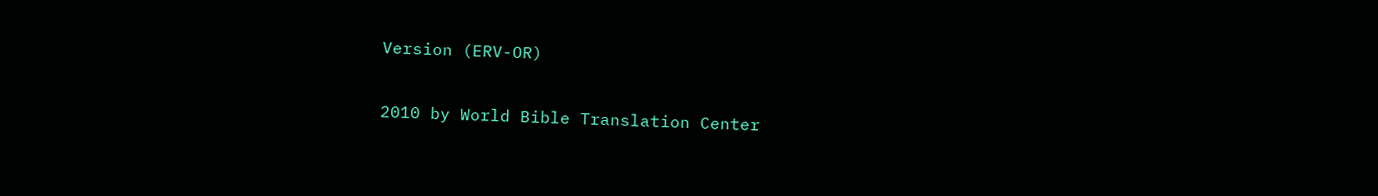Version (ERV-OR)

2010 by World Bible Translation Center